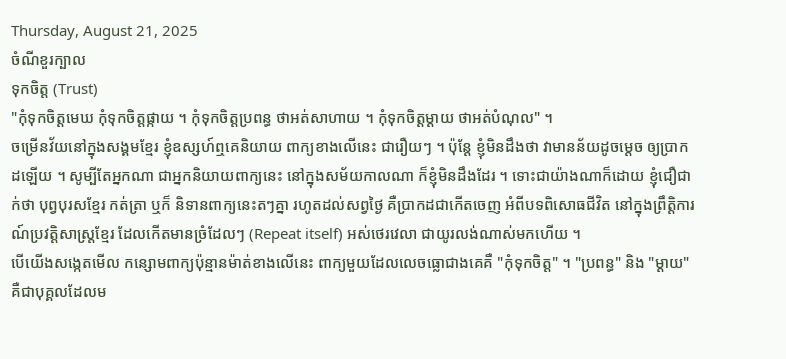Thursday, August 21, 2025
ចំណីខួរក្បាល
ទុកចិត្ត (Trust)
"កុំទុកចិត្តមេឃ កុំទុកចិត្តផ្កាយ ។ កុំទុកចិត្តប្រពន្ធ ថាអត់សាហាយ ។ កុំទុកចិត្តម្តាយ ថាអត់បំណុល" ។
ចម្រើនវ័យនៅក្នុងសង្គមខ្មែរ ខ្ញុំឧស្សហ៍ឮគេនិយាយ ពាក្យខាងលើនេះ ជារឿយៗ ។ ប៉ុន្តែ ខ្ញុំមិនដឹងថា វាមានន័យដូចម្តេច ឲ្យប្រាកដឡើយ ។ សូម្បីតែអ្នកណា ជាអ្នកនិយាយពាក្យនេះ នៅក្នុងសម័យកាលណា ក៏ខ្ញុំមិនដឹងដែរ ។ ទោះជាយ៉ាងណាក៏ដោយ ខ្ញុំជឿជាក់ថា បុព្វបុរសខ្មែរ កត់ត្រា ឬក៏ និទានពាក្យនេះតៗគ្នា រហូតដល់សព្វថ្ងៃ គឺប្រាកដជាកើតចេញ អំពីបទពិសោធជីវិត នៅក្នុងព្រឹត្តិការណ៍ប្រវត្តិសាស្ត្រខ្មែរ ដែលកើតមានច្រំដែលៗ (Repeat itself) អស់ថេរវេលា ជាយូរលង់ណាស់មកហើយ ។
បើយើងសង្កេតមើល កន្សោមពាក្យប៉ុន្មានម៉ាត់ខាងលើនេះ ពាក្យមួយដែលលេចធ្លោជាងគេគឺ "កុំទុកចិត្ត" ។ "ប្រពន្ធ" និង "ម្តាយ" គឺជាបុគ្គលដែលម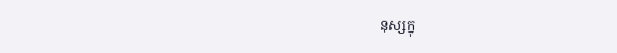នុស្សក្នុ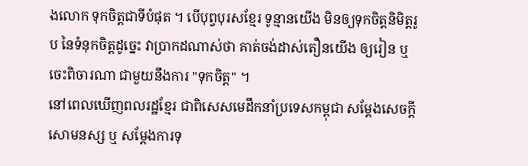ងលោក ទុកចិត្តជាទីបំផុត ។ បើបុព្វបុរសខ្មែរ ទូន្មានយើង មិនឲ្យទុកចិត្តនិមិត្តរូប នៃទំនុកចិត្តដូច្នេះ វាប្រាកដណាស់ថា គាត់ចង់ដាស់តឿនយើង ឲ្យរៀន ឬចេះពិចារណា ជាមួយនឹងការ "ទុកចិត្ត" ។
នៅពេលឃើញពលរដ្ឋខ្មែរ ជាពិសេសមេដឹកនាំប្រទេសកម្ពុជា សម្តែងសេចក្តីសោមនស្ស ឬ សម្តែងការទុ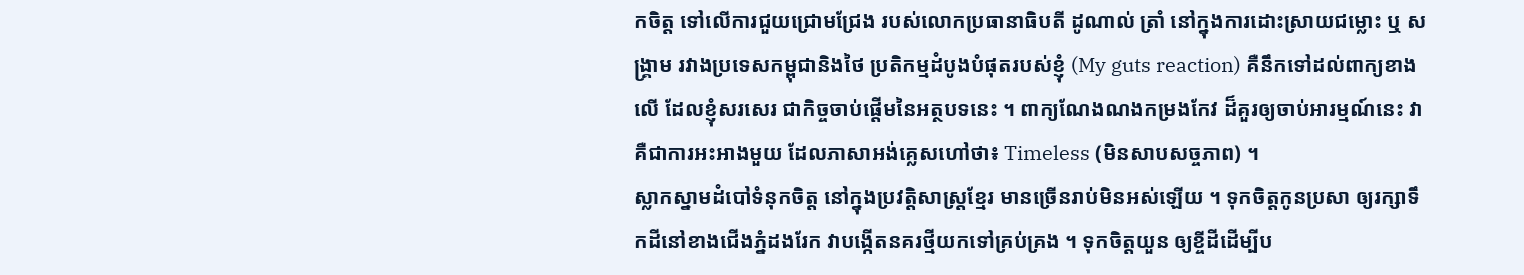កចិត្ត ទៅលើការជួយជ្រោមជ្រែង របស់លោកប្រធានាធិបតី ដូណាល់ ត្រាំ នៅក្នុងការដោះស្រាយជម្លោះ ឬ សង្គ្រាម រវាងប្រទេសកម្ពុជានិងថៃ ប្រតិកម្មដំបូងបំផុតរបស់ខ្ញុំ (My guts reaction) គឺនឹកទៅដល់ពាក្យខាងលើ ដែលខ្ញុំសរសេរ ជាកិច្ចចាប់ផ្តើមនៃអត្ថបទនេះ ។ ពាក្យណែងណងកម្រងកែវ ដ៏គួរឲ្យចាប់អារម្មណ៍នេះ វាគឺជាការអះអាងមួយ ដែលភាសាអង់គ្លេសហៅថា៖ Timeless (មិនសាបសច្ចភាព) ។
ស្លាកស្នាមដំបៅទំនុកចិត្ត នៅក្នុងប្រវត្តិសាស្ត្រខ្មែរ មានច្រើនរាប់មិនអស់ឡើយ ។ ទុកចិត្តកូនប្រសា ឲ្យរក្សាទឹកដីនៅខាងជើងភ្នំដងរែក វាបង្កើតនគរថ្មីយកទៅគ្រប់គ្រង ។ ទុកចិត្តយួន ឲ្យខ្ចីដីដើម្បីប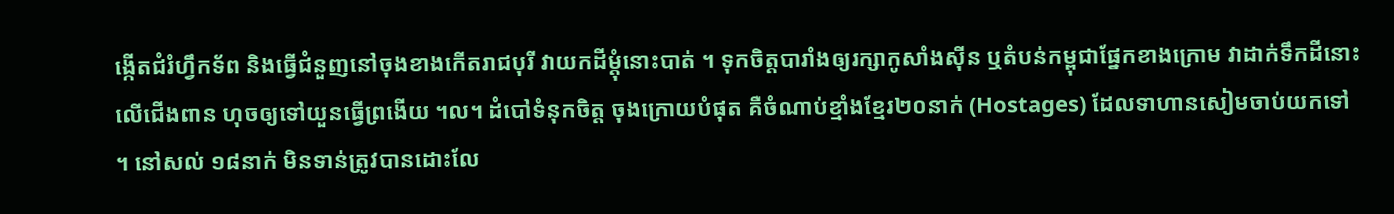ង្កើតជំរំហ្វឹកទ័ព និងធ្វើជំនួញនៅចុងខាងកើតរាជបុរី វាយកដីម្តុំនោះបាត់ ។ ទុកចិត្តបារាំងឲ្យរក្សាកូសាំងសុីន ឬតំបន់កម្ពុជាផ្នែកខាងក្រោម វាដាក់ទឹកដីនោះលើជើងពាន ហុចឲ្យទៅយួនធ្វើព្រងើយ ។ល។ ដំបៅទំនុកចិត្ត ចុងក្រោយបំផុត គឺចំណាប់ខ្មាំងខ្មែរ២០នាក់ (Hostages) ដែលទាហានសៀមចាប់យកទៅ ។ នៅសល់ ១៨នាក់ មិនទាន់ត្រូវបានដោះលែ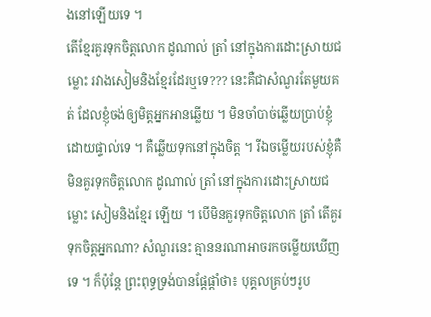ងនៅឡើយទេ ។
តើខ្មែរគួរទុកចិត្តលោក ដូណាល់ ត្រាំ នៅក្នុងការដោះស្រាយជម្លោះ រវាងសៀមនិងខ្មែរដែរឬទេ??? នេះគឺជាសំណួរតែមួយគត់ ដែលខ្ញុំចង់ឲ្យមិត្តអ្នកអានឆ្លើយ ។ មិនចាំបាច់ឆ្លើយប្រាប់ខ្ញុំ ដោយផ្ទាល់ទេ ។ គឺឆ្លើយទុកនៅក្នុងចិត្ត ។ រីឯចម្លើយរបស់ខ្ញុំគឺ មិនគួរទុកចិត្តលោក ដូណាល់ ត្រាំ នៅក្នុងការដោះស្រាយជម្លោះ សៀមនិងខ្មែរ ឡើយ ។ បើមិនគួរទុកចិត្តលោក ត្រាំ តើគួរទុកចិត្តអ្នកណា? សំណួរនេះ គ្មាននរណាអាចរកចម្លើយឃើញទេ ។ ក៏ប៉ុន្តែ ព្រះពុទ្ធទ្រង់បានផ្តែផ្តាំថា៖ បុគ្គលគ្រប់ៗរូប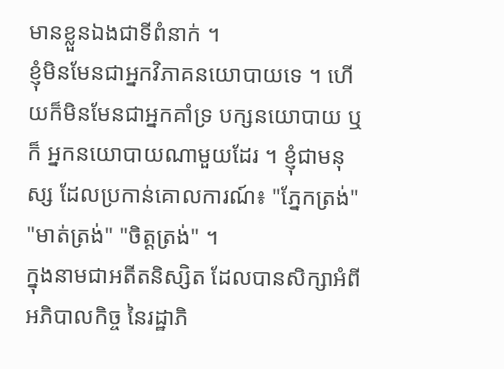មានខ្លួនឯងជាទីពំនាក់ ។
ខ្ញុំមិនមែនជាអ្នកវិភាគនយោបាយទេ ។ ហើយក៏មិនមែនជាអ្នកគាំទ្រ បក្សនយោបាយ ឬក៏ អ្នកនយោបាយណាមួយដែរ ។ ខ្ញុំជាមនុស្ស ដែលប្រកាន់គោលការណ៍៖ "ភ្នែកត្រង់" "មាត់ត្រង់" "ចិត្តត្រង់" ។
ក្នុងនាមជាអតីតនិស្សិត ដែលបានសិក្សាអំពីអភិបាលកិច្ច នៃរដ្ឋាភិ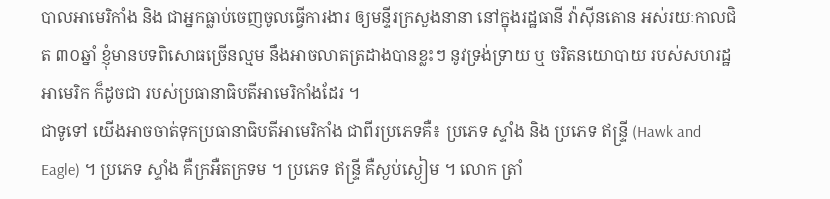បាលអាមេរិកាំង និង ជាអ្នកធ្លាប់ចេញចូលធ្វើការងារ ឲ្យមន្ទីរក្រសួងនានា នៅក្នុងរដ្ឋធានី វ៉ាសុីនតោន អស់រយៈកាលជិត ៣០ឆ្នាំ ខ្ញុំមានបទពិសោធច្រើនល្មម នឹងអាចលាតត្រដាងបានខ្លះៗ នូវទ្រង់ទ្រាយ ឬ ចរិតនយោបាយ របស់សហរដ្ឋអាមេរិក ក៏ដូចជា របស់ប្រធានាធិបតីអាមេរិកាំងដែរ ។
ជាទូទៅ យើងអាចចាត់ទុកប្រធានាធិបតីអាមេរិកាំង ជាពីរប្រភេទគឺ៖ ប្រភេទ ស្ទាំង និង ប្រភេទ ឥន្ទ្រី (Hawk and Eagle) ។ ប្រភេទ ស្ទាំង គឺក្រអឺតក្រទម ។ ប្រភេទ ឥន្ទ្រី គឺស្ងប់ស្ងៀម ។ លោក ត្រាំ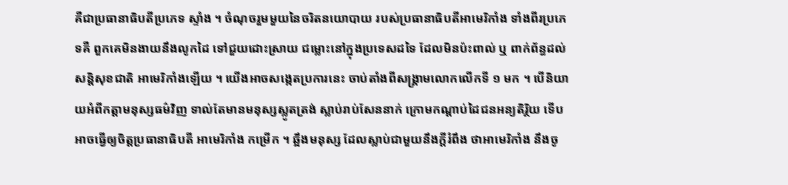គឺជាប្រធានាធិបតីប្រភេទ ស្ទាំង ។ ចំណុចរួមមួយនៃចរិតនយោបាយ របស់ប្រធានាធិបតីអាមេរិកាំង ទាំងពីរប្រភេទគឺ ពួកគេមិនងាយនឹងលូកដៃ ទៅជួយដោះស្រាយ ជម្លោះនៅក្នុងប្រទេសដទៃ ដែលមិនប៉ះពាល់ ឬ ពាក់ព័ន្ធដល់សន្តិសុខជាតិ អាមេរិកាំងឡើយ ។ យើងអាចសង្កេតប្រការនេះ ចាប់តាំងពីសង្គ្រាមលោកលើកទី ១ មក ។ បើនិយាយអំពីកត្តាមនុស្សធម៌វិញ ទាល់តែមានមនុស្សស្លូតត្រង់ ស្លាប់រាប់សែននាក់ ក្រោមកណ្តាប់ដៃជនអន្យតិរិ្ថយ ទើបអាចធ្វើឲ្យចិត្តប្រធានាធិបតី អាមេរិកាំង កម្រើក ។ ឆ្អឹងមនុស្ស ដែលស្លាប់ជាមួយនឹងក្តីរំពឹង ថាអាមេរិកាំង នឹងចូ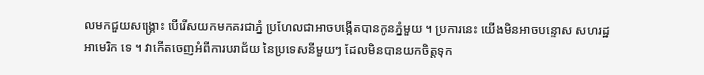លមកជួយសង្គ្រោះ បើរើសយកមកគរជាភ្នំ ប្រហែលជាអាចបង្កើតបានកូនភ្នំមួយ ។ ប្រការនេះ យើងមិនអាចបន្ទោស សហរដ្ឋអាមេរិក ទេ ។ វាកើតចេញអំពីការបរាជ័យ នៃប្រទេសនីមួយៗ ដែលមិនបានយកចិត្តទុក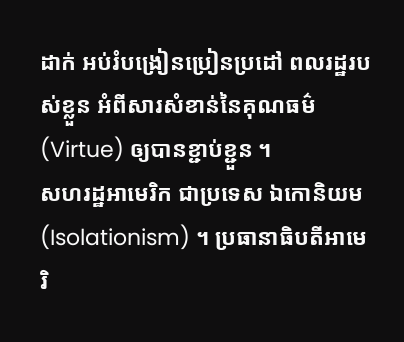ដាក់ អប់រំបង្រៀនប្រៀនប្រដៅ ពលរដ្ឋរបស់ខ្លួន អំពីសារសំខាន់នៃគុណធម៌ (Virtue) ឲ្យបានខ្ជាប់ខ្ជួន ។
សហរដ្ឋអាមេរិក ជាប្រទេស ឯកោនិយម (Isolationism) ។ ប្រធានាធិបតីអាមេរិ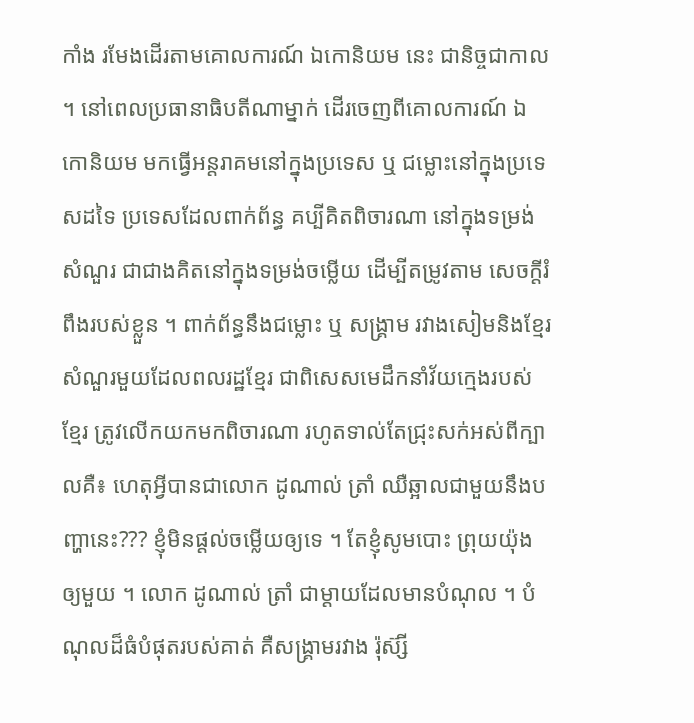កាំង រមែងដើរតាមគោលការណ៍ ឯកោនិយម នេះ ជានិច្ចជាកាល ។ នៅពេលប្រធានាធិបតីណាម្នាក់ ដើរចេញពីគោលការណ៍ ឯកោនិយម មកធ្វើអន្តរាគមនៅក្នុងប្រទេស ឬ ជម្លោះនៅក្នុងប្រទេសដទៃ ប្រទេសដែលពាក់ព័ន្ធ គប្បីគិតពិចារណា នៅក្នុងទម្រង់សំណួរ ជាជាងគិតនៅក្នុងទម្រង់ចម្លើយ ដើម្បីតម្រូវតាម សេចក្តីរំពឹងរបស់ខ្លួន ។ ពាក់ព័ន្ធនឹងជម្លោះ ឬ សង្គ្រាម រវាងសៀមនិងខ្មែរ សំណួរមួយដែលពលរដ្ឋខ្មែរ ជាពិសេសមេដឹកនាំវ័យក្មេងរបស់ខ្មែរ ត្រូវលើកយកមកពិចារណា រហូតទាល់តែជ្រុះសក់អស់ពីក្បាលគឺ៖ ហេតុអ្វីបានជាលោក ដូណាល់ ត្រាំ ឈឺឆ្អាលជាមួយនឹងបញ្ហានេះ??? ខ្ញុំមិនផ្តល់ចម្លើយឲ្យទេ ។ តែខ្ញុំសូមបោះ ព្រុយយ៉ុង ឲ្យមួយ ។ លោក ដូណាល់ ត្រាំ ជាម្តាយដែលមានបំណុល ។ បំណុលដ៏ធំបំផុតរបស់គាត់ គឺសង្គ្រាមរវាង រ៉ុស៊្សី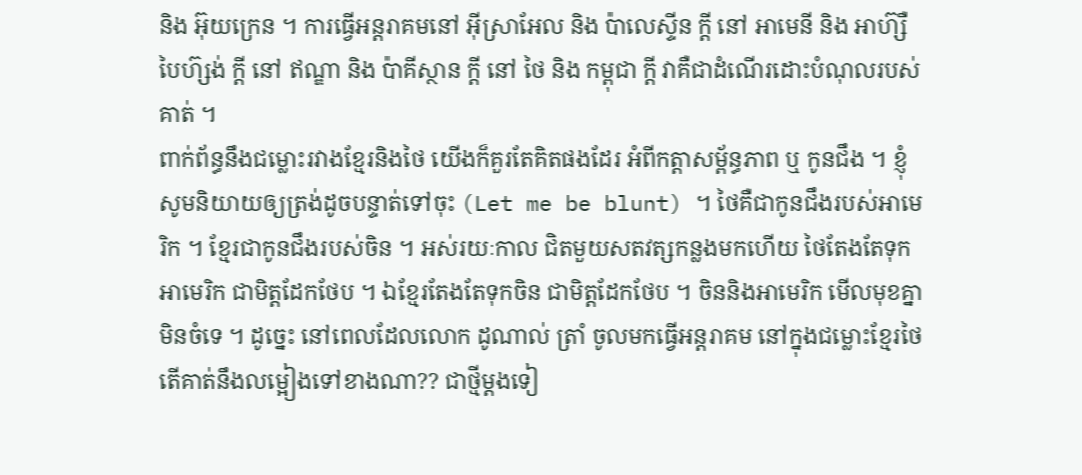និង អ៊ុយក្រេន ។ ការធ្វើអន្តរាគមនៅ អ៊ីស្រាអែល និង ប៉ាលេស្ទីន ក្តី នៅ អាមេនី និង អាហ៊្សឺបៃហ៊្សង់ ក្តី នៅ ឥណ្ឌា និង ប៉ាគីស្ថាន ក្តី នៅ ថៃ និង កម្ពុជា ក្តី វាគឺជាដំណើរដោះបំណុលរបស់គាត់ ។
ពាក់ព័ន្ធនឹងជម្លោះរវាងខ្មែរនិងថៃ យើងក៏គួរតែគិតផងដែរ អំពីកត្តាសម្ព័ន្ធភាព ឬ កូនជឹង ។ ខ្ញុំសូមនិយាយឲ្យត្រង់ដូចបន្ទាត់ទៅចុះ (Let me be blunt) ។ ថៃគឺជាកូនជឹងរបស់អាមេរិក ។ ខ្មែរជាកូនជឹងរបស់ចិន ។ អស់រយៈកាល ជិតមួយសតវត្សកន្លងមកហើយ ថៃតែងតែទុកអាមេរិក ជាមិត្តដែកថែប ។ ឯខ្មែរតែងតែទុកចិន ជាមិត្តដែកថែប ។ ចិននិងអាមេរិក មើលមុខគ្នាមិនចំទេ ។ ដូច្នេះ នៅពេលដែលលោក ដូណាល់ ត្រាំ ចូលមកធ្វើអន្តរាគម នៅក្នុងជម្លោះខ្មែរថៃ តើគាត់នឹងលម្អៀងទៅខាងណា?? ជាថ្មីម្តងទៀ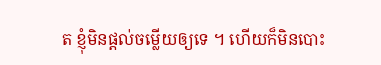ត ខ្ញុំមិនផ្តល់ចម្លើយឲ្យទេ ។ ហើយក៏មិនបោះ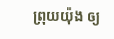ព្រុយយ៉ុង ឲ្យ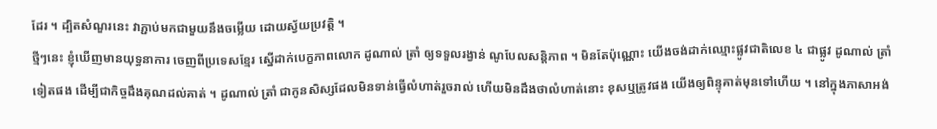ដែរ ។ ដ្បិតសំណួរនេះ វាភ្ជាប់មកជាមួយនឹងចម្លើយ ដោយស្វ័យប្រវត្តិ ។
ថ្មីៗនេះ ខ្ញុំឃើញមានយុទ្ធនាការ ចេញពីប្រទេសខ្មែរ ស្នើដាក់បេក្ខភាពលោក ដូណាល់ ត្រាំ ឲ្យទទួលរង្វាន់ ណូបែលសន្តិភាព ។ មិនតែប៉ុណ្ណោះ យើងចង់ដាក់ឈ្មោះផ្លូវជាតិលេខ ៤ ជាផ្លូវ ដូណាល់ ត្រាំ ទៀតផង ដើម្បីជាកិច្ចដឹងគុណដល់គាត់ ។ ដូណាល់ ត្រាំ ជាកូនសិស្សដែលមិនទាន់ធ្វើលំហាត់រួចរាល់ ហើយមិនដឹងថាលំហាត់នោះ ខុសឬត្រូវផង យើងឲ្យពិន្ទុគាត់មុនទៅហើយ ។ នៅក្នុងភាសាអង់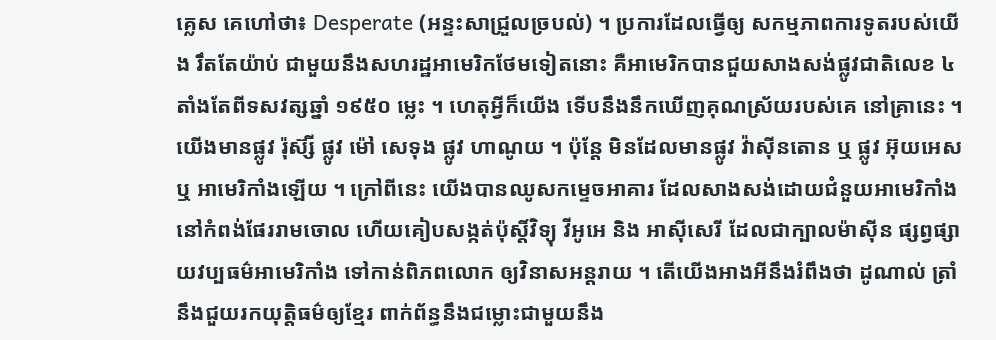គ្លេស គេហៅថា៖ Desperate (អន្ទះសាជ្រួលច្របល់) ។ ប្រការដែលធ្វើឲ្យ សកម្មភាពការទូតរបស់យើង រឹតតែយ៉ាប់ ជាមួយនឹងសហរដ្ឋអាមេរិកថែមទៀតនោះ គឺអាមេរិកបានជួយសាងសង់ផ្លូវជាតិលេខ ៤ តាំងតែពីទសវត្សឆ្នាំ ១៩៥០ ម្លេះ ។ ហេតុអ្វីក៏យើង ទើបនឹងនឹកឃើញគុណស្រ័យរបស់គេ នៅគ្រានេះ ។ យើងមានផ្លូវ រ៉ុស៊្សី ផ្លូវ ម៉ៅ សេទុង ផ្លូវ ហាណូយ ។ ប៉ុន្តែ មិនដែលមានផ្លូវ វ៉ាសុីនតោន ឬ ផ្លូវ អ៊ុយអេស ឬ អាមេរិកាំងឡើយ ។ ក្រៅពីនេះ យើងបានឈូសកម្ទេចអាគារ ដែលសាងសង់ដោយជំនួយអាមេរិកាំង នៅកំពង់ផែររាមចោល ហើយគៀបសង្កត់ប៉ុស្តិ៍វិទ្យុ វីអូអេ និង អាសុីសេរី ដែលជាក្បាលម៉ាសុីន ផ្សព្វផ្សាយវប្បធម៌អាមេរិកាំង ទៅកាន់ពិភពលោក ឲ្យវិនាសអន្តរាយ ។ តើយើងអាងអីនឹងរំពឹងថា ដូណាល់ ត្រាំ នឹងជួយរកយុត្តិធម៌ឲ្យខ្មែរ ពាក់ព័ន្ធនឹងជម្លោះជាមួយនឹង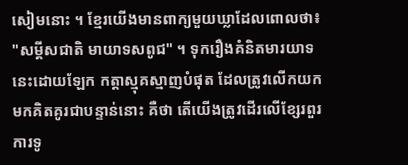សៀមនោះ ។ ខ្មែរយើងមានពាក្យមួយឃ្លាដែលពោលថា៖ "សម្តីសជាតិ មាយាទសពូជ" ។ ទុករឿងគំនិតមារយាទនេះដោយឡែក កត្តាស្មុគស្មាញបំផុត ដែលត្រូវលើកយកមកគិតគូរជាបន្ទាន់នោះ គឺថា តើយើងត្រូវដើរលើខ្សែរពួរការទូ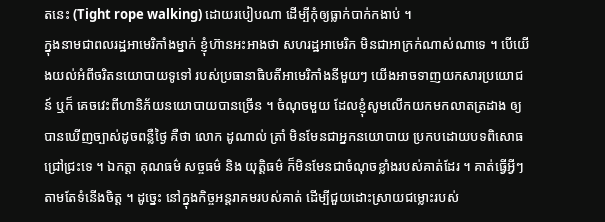តនេះ (Tight rope walking) ដោយរបៀបណា ដើម្បីកុំឲ្យធ្លាក់បាក់កងាប់ ។
ក្នុងនាមជាពលរដ្ឋអាមេរិកាំងម្នាក់ ខ្ញុំហ៊ានអះអាងថា សហរដ្ឋអាមេរិក មិនជាអាក្រក់ណាស់ណាទេ ។ បើយើងយល់អំពីចរិតនយោបាយទូទៅ របស់ប្រធានាធិបតីអាមេរិកាំងនីមួយៗ យើងអាចទាញយកសារប្រយោជន៍ ឬក៏ គេចវេះពីហានិភ័យនយោបាយបានច្រើន ។ ចំណុចមួយ ដែលខ្ញុំសូមលើកយកមកលាតត្រដាង ឲ្យបានឃើញច្បាស់ដូចពន្លឺថ្ងៃ គឺថា លោក ដូណាល់ ត្រាំ មិនមែនជាអ្នកនយោបាយ ប្រកបដោយបទពិសោធ ជ្រៅជ្រះទេ ។ ឯកត្តា គុណធម៌ សច្ចធម៌ និង យុត្តិធម៌ ក៏មិនមែនជាចំណុចខ្លាំងរបស់គាត់ដែរ ។ គាត់ធ្វើអ្វីៗ តាមតែទំនើងចិត្ត ។ ដូច្នេះ នៅក្នុងកិច្ចអន្តរាគមរបស់គាត់ ដើម្បីជួយដោះស្រាយជម្លោះរបស់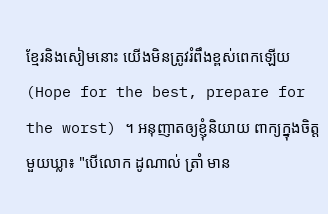ខ្មែរនិងសៀមនោះ យើងមិនត្រូវរំពឹងខ្ពស់ពេកឡើយ (Hope for the best, prepare for the worst) ។ អនុញាតឲ្យខ្ញុំនិយាយ ពាក្យក្នុងចិត្តមួយឃ្លា៖ "បើលោក ដូណាល់ ត្រាំ មាន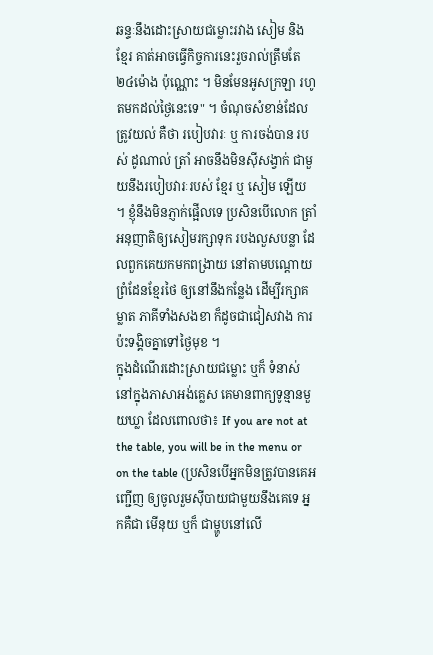ឆន្ទៈនឹងដោះស្រាយជម្លោះរវាង សៀម និង ខ្មែរ គាត់អាចធ្វើកិច្ចការនេះរួចរាល់ត្រឹមតែ ២៤ម៉ោង ប៉ុណ្ណោះ ។ មិនមែនអូសក្រឡា រហូតមកដល់ថ្ងៃនេះទេ" ។ ចំណុចសំខាន់ដែលត្រូវយល់ គឺថា របៀបវារៈ ឬ ការចង់បាន របស់ ដូណាល់ ត្រាំ អាចនឹងមិនសុីសង្វាក់ ជាមួយនឹងរបៀបវារៈរបស់ ខ្មែរ ឬ សៀម ឡើយ ។ ខ្ញុំនឹងមិនភ្ញាក់ផ្អើលទេ ប្រសិនបើលោក ត្រាំ អនុញាតិឲ្យសៀមរក្សាទុក របងលួសបន្លា ដែលពួកគេយកមកពង្រាយ នៅតាមបណ្តោយព្រំដែនខ្មែរថៃ ឲ្យនៅនឹងកន្លែង ដើម្បីរក្សាគម្លាត ភាគីទាំងសងខា ក៏ដូចជាជៀសវាង ការប៉ះទង្គិចគ្នាទៅថ្ងៃមុខ ។
ក្នុងដំណើរដោះស្រាយជម្លោះ ឬក៏ ទំនាស់ នៅក្នុងភាសាអង់គ្លេស គេមានពាក្យទូន្មានមួយឃ្លា ដែលពោលថា៖ If you are not at the table, you will be in the menu or on the table (ប្រសិនបើអ្នកមិនត្រូវបានគេអញ្ជើញ ឲ្យចូលរួមសុីបាយជាមួយនឹងគេទេ អ្នកគឺជា មើនុយ ឬក៏ ជាម្ហូបនៅលើ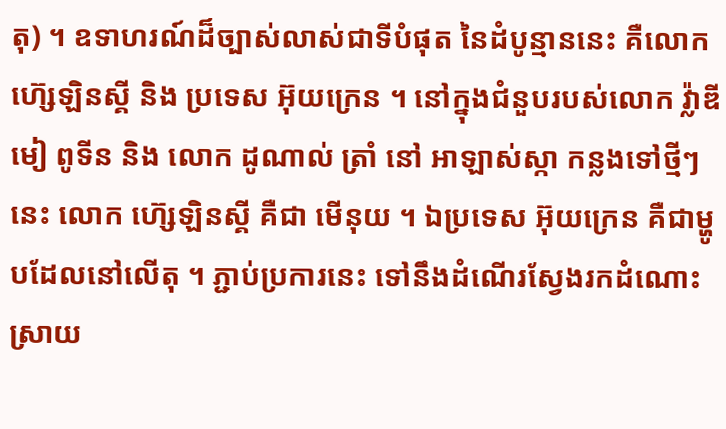តុ) ។ ឧទាហរណ៍ដ៏ច្បាស់លាស់ជាទីបំផុត នៃដំបូន្មាននេះ គឺលោក ហ៊្សេឡិនស្គី និង ប្រទេស អ៊ុយក្រេន ។ នៅក្នុងជំនួបរបស់លោក វ៉្លាឌីមៀ ពូទីន និង លោក ដូណាល់ ត្រាំ នៅ អាឡាស់ស្កា កន្លងទៅថ្មីៗនេះ លោក ហ៊្សេឡិនស្គី គឺជា មើនុយ ។ ឯប្រទេស អ៊ុយក្រេន គឺជាម្ហូបដែលនៅលើតុ ។ ភ្ជាប់ប្រការនេះ ទៅនឹងដំណើរស្វែងរកដំណោះស្រាយ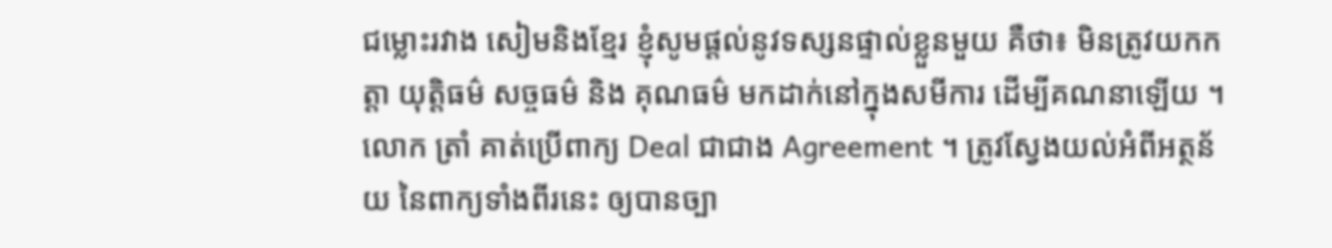ជម្លោះរវាង សៀមនិងខ្មែរ ខ្ញុំសូមផ្តល់នូវទស្សនផ្ទាល់ខ្លួនមួយ គឺថា៖ មិនត្រូវយកកត្តា យុត្តិធម៌ សច្ចធម៌ និង គុណធម៌ មកដាក់នៅក្នុងសមីការ ដើម្បីគណនាឡើយ ។ លោក ត្រាំ គាត់ប្រើពាក្យ Deal ជាជាង Agreement ។ ត្រូវស្វែងយល់អំពីអត្ថន័យ នៃពាក្យទាំងពីរនេះ ឲ្យបានច្បា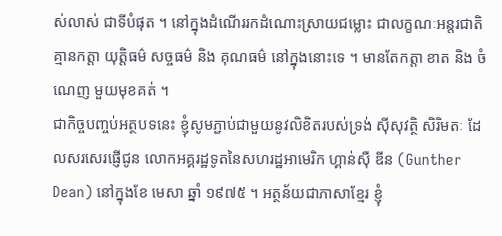ស់លាស់ ជាទីបំផុត ។ នៅក្នុងដំណើររកដំណោះស្រាយជម្លោះ ជាលក្ខណៈអន្តរជាតិ គ្មានកត្តា យុត្តិធម៌ សច្ចធម៌ និង គុណធម៌ នៅក្នុងនោះទេ ។ មានតែកត្តា ខាត និង ចំណេញ មួយមុខគត់ ។
ជាកិច្ចបញ្ចប់អត្ថបទនេះ ខ្ញុំសូមភ្ជាប់ជាមួយនូវលិខិតរបស់ទ្រង់ សុីសុវត្ថិ សិរិមតៈ ដែលសរសេរផ្ញើជូន លោកអគ្គរដ្ឋទូតនៃសហរដ្ឋអាមេរិក ហ្គាន់ស៊ឺ ឌីន (Gunther Dean) នៅក្នុងខែ មេសា ឆ្នាំ ១៩៧៥ ។ អត្ថន័យជាភាសាខ្មែរ ខ្ញុំ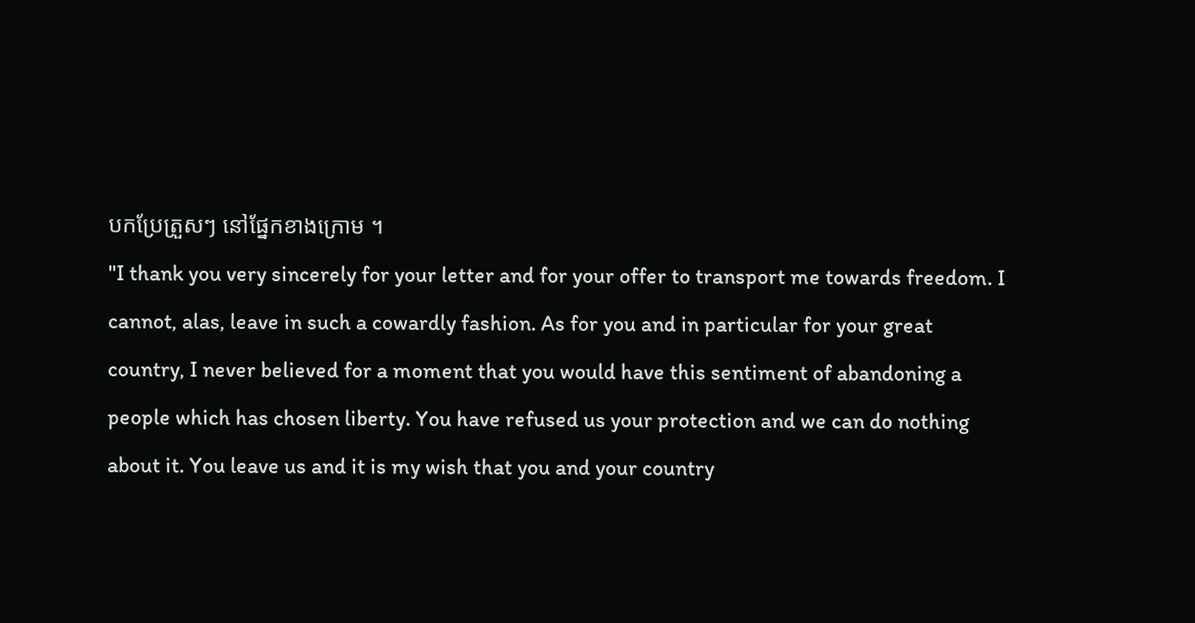បកប្រែត្រួសៗ នៅផ្នែកខាងក្រោម ។
"I thank you very sincerely for your letter and for your offer to transport me towards freedom. I
cannot, alas, leave in such a cowardly fashion. As for you and in particular for your great
country, I never believed for a moment that you would have this sentiment of abandoning a
people which has chosen liberty. You have refused us your protection and we can do nothing
about it. You leave us and it is my wish that you and your country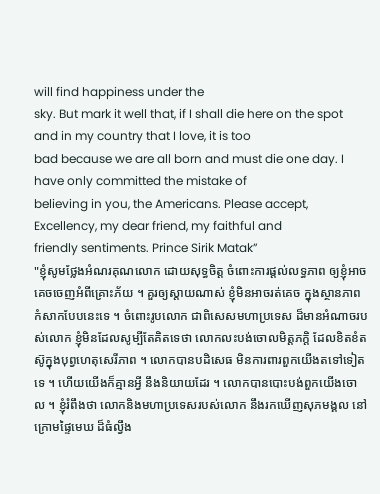will find happiness under the
sky. But mark it well that, if I shall die here on the spot and in my country that I love, it is too
bad because we are all born and must die one day. I have only committed the mistake of
believing in you, the Americans. Please accept, Excellency, my dear friend, my faithful and
friendly sentiments. Prince Sirik Matak”
"ខ្ញុំសូមថ្លែងអំណរគុណលោក ដោយសុទ្ធចិត្ត ចំពោះការផ្តល់លទ្ធភាព ឲ្យខ្ញុំអាចគេចចេញអំពីគ្រោះភ័យ ។ គួរឲ្យស្តាយណាស់ ខ្ញុំមិនអាចរត់គេច ក្នុងស្ថានភាពកំសាកបែបនេះទេ ។ ចំពោះរូបលោក ជាពិសេសមហាប្រទេស ដ៏មានអំណាចរបស់លោក ខ្ញុំមិនដែលសូម្បីតែគិតទេថា លោកលះបង់ចោលមិត្តភក្តិ ដែលខិតខំតស៊ូក្នុងបុព្វហេតុសេរីភាព ។ លោកបានបដិសេធ មិនការពារពួកយើងតទៅទៀតទេ ។ ហើយយើងក៏គ្មានអ្វី នឹងនិយាយដែរ ។ លោកបានបោះបង់ពួកយើងចោល ។ ខ្ញុំរំពឹងថា លោកនិងមហាប្រទេសរបស់លោក នឹងរកឃើញសុភមង្គល នៅក្រោមផ្ទៃមេឃ ដ៏ធំល្វឹង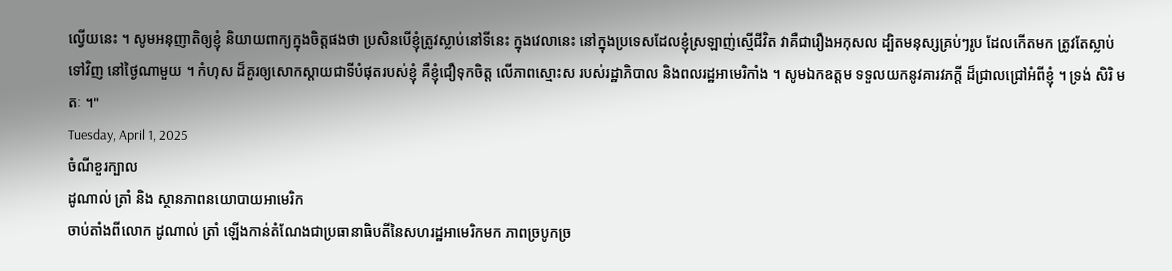ល្វើយនេះ ។ សូមអនុញាតិឲ្យខ្ញុំ និយាយពាក្យក្នុងចិត្តផងថា ប្រសិនបើខ្ញុំត្រូវស្លាប់នៅទីនេះ ក្នុងវេលានេះ នៅក្នុងប្រទេសដែលខ្ញុំស្រឡាញ់ស្មើជីវិត វាគឺជារឿងអកុសល ដ្បិតមនុស្សគ្រប់ៗរូប ដែលកើតមក ត្រូវតែស្លាប់ទៅវិញ នៅថ្ងៃណាមួយ ។ កំហុស ដ៏គួរឲ្យសោកស្តាយជាទីបំផុតរបស់ខ្ញុំ គឺខ្ញុំជឿទុកចិត្ត លើភាពស្មោះស របស់រដ្ឋាភិបាល និងពលរដ្ឋអាមេរិកាំង ។ សូមឯកឧត្តម ទទួលយកនូវគារវភក្តី ដ៏ជ្រាលជ្រៅអំពីខ្ញុំ ។ ទ្រង់ សិរិ មតៈ ។"
Tuesday, April 1, 2025
ចំណីខួរក្បាល
ដូណាល់ ត្រាំ និង ស្ថានភាពនយោបាយអាមេរិក
ចាប់តាំងពីលោក ដូណាល់ ត្រាំ ឡើងកាន់តំណែងជាប្រធានាធិបតីនៃសហរដ្ឋអាមេរិកមក ភាពច្របូកច្រ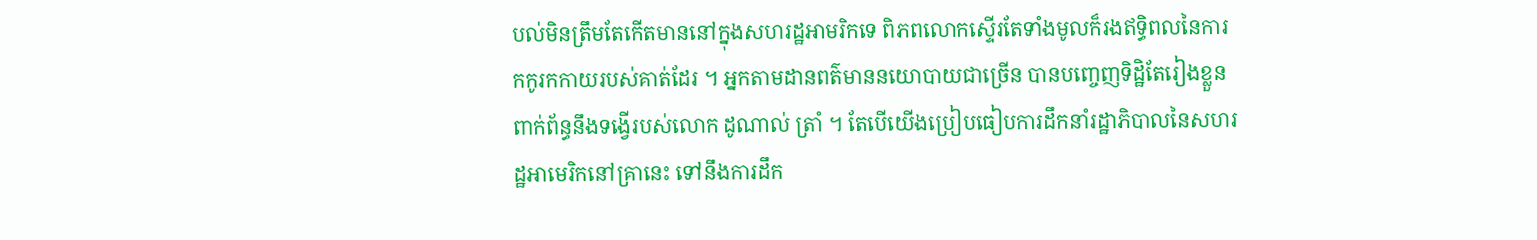បល់មិនត្រឹមតែកើតមាននៅក្នុងសហរដ្ឋអាមរិកទេ ពិភពលោកស្ទើរតែទាំងមូលក៏រងឥទ្ធិពលនៃការកកូរកកាយរបស់គាត់ដែរ ។ អ្នកតាមដានពត៌មាននយោបាយជាច្រើន បានបញ្ចេញទិដ្ឋិតែរៀងខ្លួនពាក់ព័ន្ធនឹងទង្វើរបស់លោក ដូណាល់ ត្រាំ ។ តែបើយើងប្រៀបធៀបការដឹកនាំរដ្ឋាភិបាលនៃសហរដ្ឋអាមេរិកនៅគ្រានេះ ទៅនឹងការដឹក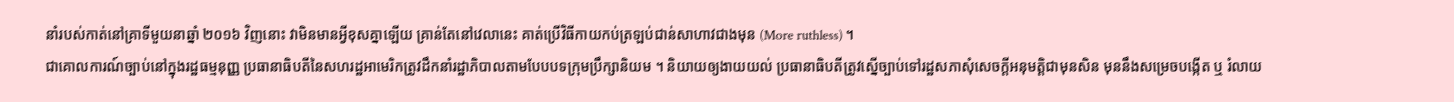នាំរបស់កាត់នៅគ្រាទីមួយនាឆ្នាំ ២០១៦ វិញនោះ វាមិនមានអ្វីខុសគ្នាឡើយ គ្រាន់តែនៅវេលានេះ គាត់ប្រើវិធីកាយកប់ត្រឡប់ជាន់សាហាវជាងមុន (More ruthless) ។
ជាគោលការណ៍ច្បាប់នៅក្នុងរដ្ឋធម្មនុញ្ញ ប្រធានាធិបតីនៃសហរដ្ឋអាមេរិកត្រូវដឹកនាំរដ្ឋាភិបាលតាមបែបបទក្រុមប្រឹក្សានិយម ។ និយាយឲ្យងាយយល់ ប្រធានាធិបតីត្រូវស្នើច្បាប់ទៅរដ្ឋសភាសុំសេចក្តីអនុមត្តិជាមុនសិន មុននឹងសម្រេចបង្កើត ឬ រំលាយ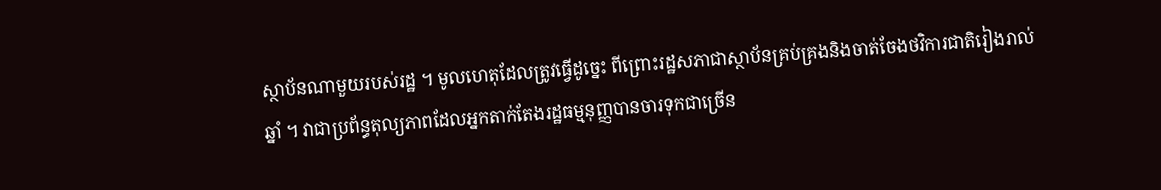ស្ថាប័នណាមួយរបស់រដ្ឋ ។ មូលហេតុដែលត្រូវធ្វើដូច្នេះ ពីព្រោះរដ្ឋសភាជាស្ថាប័នគ្រប់គ្រងនិងចាត់ចែងថវិការជាតិរៀងរាល់ឆ្នាំ ។ វាជាប្រព័ន្ធតុល្យភាពដែលអ្នកតាក់តែងរដ្ឋធម្មនុញ្ញបានចារទុកជាច្រើន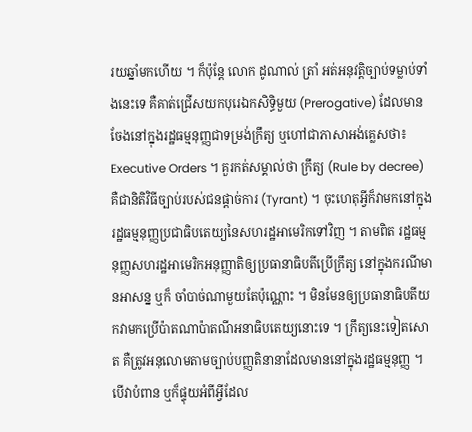រយឆ្នាំមកហើយ ។ ក៏ប៉ុន្តែ លោក ដូណាល់ ត្រាំ អត់អនុវត្តិច្បាប់ទម្លាប់ទាំងនេះទេ គឺគាត់ជ្រើសយកបុរេឯកសិទ្ធិមួយ (Prerogative) ដែលមានចែងនៅក្នុងរដ្ឋធម្មនុញ្ញជាទម្រង់ក្រឹត្យ ឬហៅជាភាសាអង់គ្លេសថា៖ Executive Orders ។ គួរកត់សម្គាល់ថា ក្រឹត្យ (Rule by decree) គឺជានិតិវិធីច្បាប់របស់ជនផ្តាច់ការ (Tyrant) ។ ចុះហេតុអ្វីក៏វាមកនៅក្នុងរដ្ឋធម្មនុញ្ញប្រជាធិបតេយ្យនៃសហរដ្ឋអាមេរិកទៅវិញ ។ តាមពិត រដ្ឋធម្មនុញ្ញសហរដ្ឋអាមេរិកអនុញ្ញាតិឲ្យប្រធានាធិបតីប្រើក្រឹត្យ នៅក្នុងករណីមានអាសន្ន ឬក៏ ចាំបាច់ណាមួយតែប៉ុណ្ណោះ ។ មិនមែនឲ្យប្រធានាធិបតីយកវាមកប្រើប៉ាតណាប៉ាតណីអនាធិបតេយ្យនោះទេ ។ ក្រឹត្យនេះទៀតសោត គឺត្រូវអនុលោមតាមច្បាប់បញ្ញតិនានាដែលមាននៅក្នុងរដ្ឋធម្មនុញ្ញ ។ បើវាបំពាន ឬក៏ផ្ទុយអំពីអ្វីដែល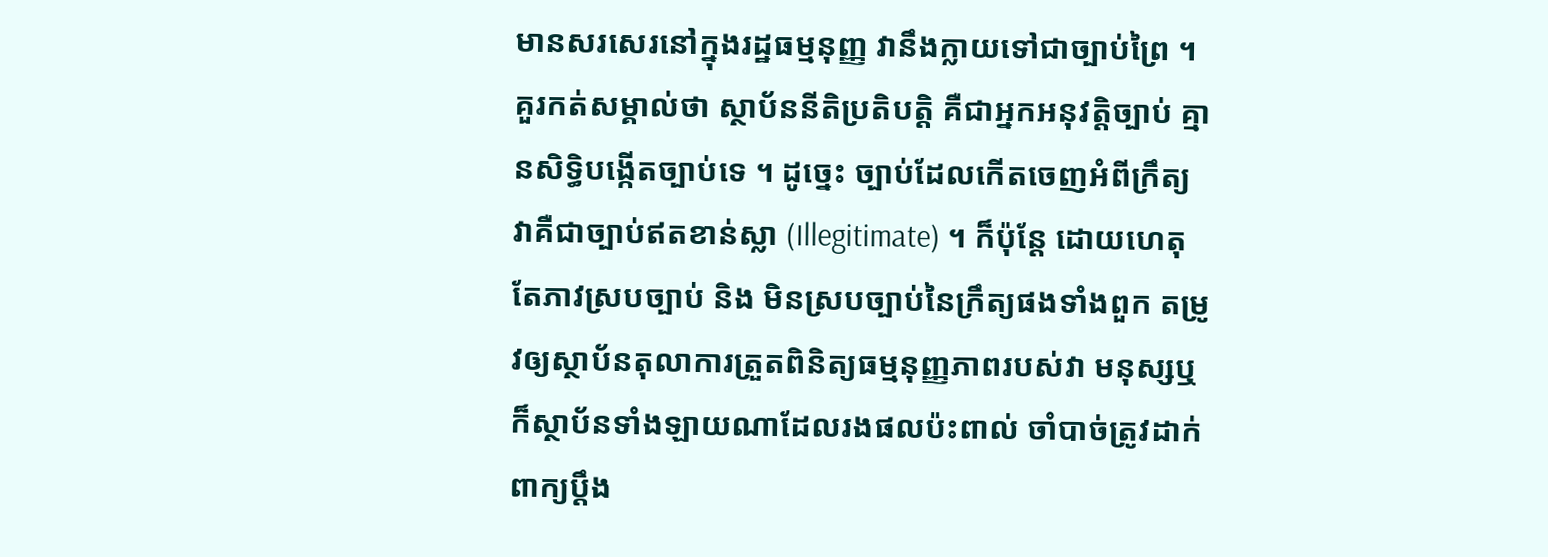មានសរសេរនៅក្នុងរដ្ឋធម្មនុញ្ញ វានឹងក្លាយទៅជាច្បាប់ព្រៃ ។ គួរកត់សម្គាល់ថា ស្ថាប័ននីតិប្រតិបត្តិ គឺជាអ្នកអនុវត្តិច្បាប់ គ្មានសិទ្ធិបង្កើតច្បាប់ទេ ។ ដូច្នេះ ច្បាប់ដែលកើតចេញអំពីក្រឹត្យ វាគឺជាច្បាប់ឥតខាន់ស្លា (Illegitimate) ។ ក៏ប៉ុន្តែ ដោយហេតុតែភាវស្របច្បាប់ និង មិនស្របច្បាប់នៃក្រឹត្យផងទាំងពួក តម្រូវឲ្យស្ថាប័នតុលាការត្រួតពិនិត្យធម្មនុញ្ញភាពរបស់វា មនុស្សឬក៏ស្ថាប័នទាំងឡាយណាដែលរងផលប៉ះពាល់ ចាំបាច់ត្រូវដាក់ពាក្យប្តឹង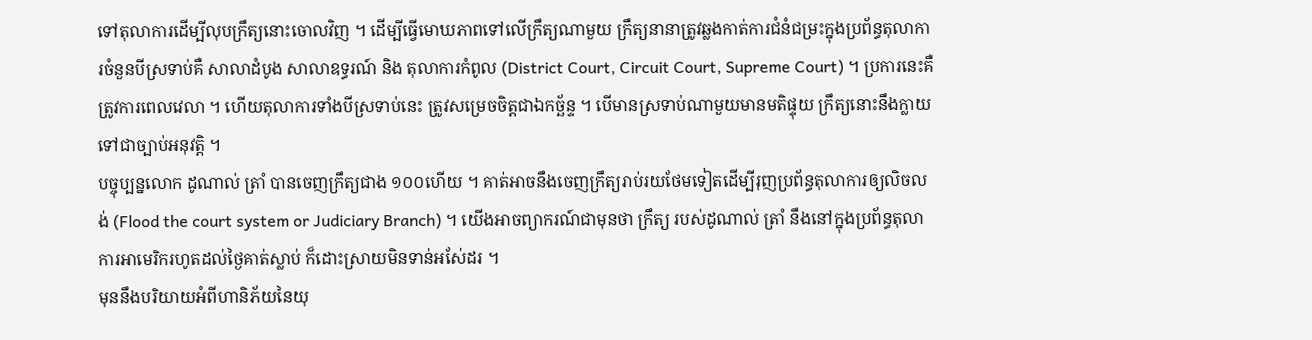ទៅតុលាការដើម្បីលុបក្រឹត្យនោះចោលវិញ ។ ដើម្បីធ្វើមោឃភាពទៅលើក្រឹត្យណាមួយ ក្រឹត្យនានាត្រូវឆ្លងកាត់ការជំនំជម្រះក្នុងប្រព័ន្ធតុលាការចំនួនបីស្រទាប់គឺ សាលាដំបូង សាលាឧទ្ធរណ៍ និង តុលាការកំពូល (District Court, Circuit Court, Supreme Court) ។ ប្រការនេះគឺត្រូវការពេលវេលា ។ ហើយតុលាការទាំងបីស្រទាប់នេះ ត្រូវសម្រេចចិត្តជាឯកច្ឆ័ន្ទ ។ បើមានស្រទាប់ណាមួយមានមតិផ្ទុយ ក្រឹត្យនោះនឹងក្លាយទៅជាច្បាប់អនុវត្តិ ។
បច្ចុប្បន្នលោក ដូណាល់ ត្រាំ បានចេញក្រឹត្យជាង ១០០ហើយ ។ គាត់អាចនឹងចេញក្រឹត្យរាប់រយថែមទៀតដើម្បីរុញប្រព័ន្ធតុលាការឲ្យលិចលង់ (Flood the court system or Judiciary Branch) ។ យើងអាចព្យាករណ៍ជាមុនថា ក្រឹត្យ របស់ដូណាល់ ត្រាំ នឹងនៅក្នុងប្រព័ន្ធតុលាការអាមេរិករហូតដល់ថ្ងៃគាត់ស្លាប់ ក៏ដោះស្រាយមិនទាន់អស់ែដរ ។
មុននឹងបរិយាយអំពីហានិភ័យនៃយុ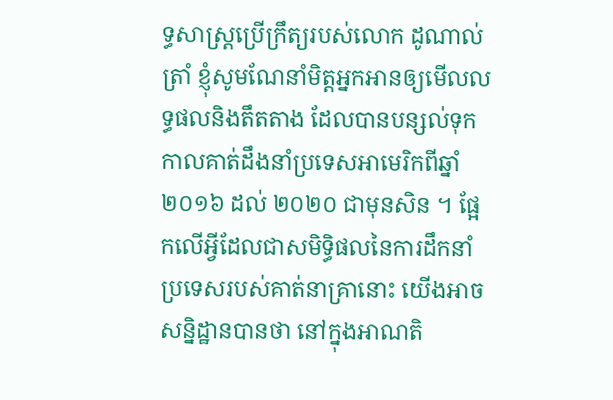ទ្ធសាស្ត្រប្រើក្រឹត្យរបស់លោក ដូណាល់ ត្រាំ ខ្ញុំសូមណែនាំមិត្តអ្នកអានឲ្យមើលលទ្ធផលនិងតឹតតាង ដែលបានបន្សល់ទុកកាលគាត់ដឹងនាំប្រទេសអាមេរិកពីឆ្នាំ ២០១៦ ដល់ ២០២០ ជាមុនសិន ។ ផ្អែកលើអ្វីដែលជាសមិទ្ធិផលនៃការដឹកនាំប្រទេសរបស់គាត់នាគ្រានោះ យើងអាចសន្និដ្ឋានបានថា នៅក្នុងអាណតិ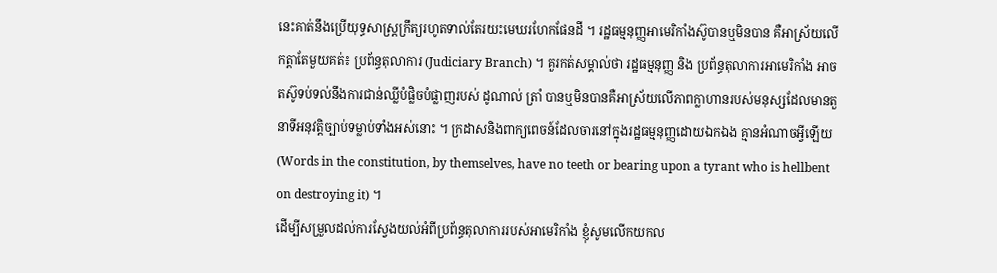នេះគាត់នឹងប្រើយុទ្ធសាស្ត្រក្រឹត្យរហូតទាល់តែរយះមេឃរហែកផែនដី ។ រដ្ឋធម្មនុញ្ញអាមេរិកាំងស៊ូបានឬមិនបាន គឺអាស្រ័យលើកត្តាតែមួយគត់៖ ប្រព័ន្ធតុលាការ (Judiciary Branch) ។ គួរកត់សម្គាល់ថា រដ្ឋធម្មនុញ្ញ និង ប្រព័ន្ធតុលាការអាមេរិកាំង អាចតស៊ូទប់ទល់នឹងការជាន់ឈ្លីបំផ្លិចបំផ្លាញរបស់ ដូណាល់ ត្រាំ បានឬមិនបានគឺអាស្រ័យលើភាពក្លាហានរបស់មនុស្សដែលមានតួនាទីអនុវត្តិច្បាប់ទម្លាប់ទាំងអស់នោះ ។ ក្រដាសនិងពាក្យពេចន៍ដែលចារនៅក្នុងរដ្ឋធម្មនុញ្ញដោយឯកឯង គ្មានអំណាចអ្វីឡើយ (Words in the constitution, by themselves, have no teeth or bearing upon a tyrant who is hellbent on destroying it) ។
ដើម្បីសម្រួលដល់ការស្វែងយល់អំពីប្រព័ន្ធតុលាការរបស់អាមេរិកាំង ខ្ញុំសូមលើកយកល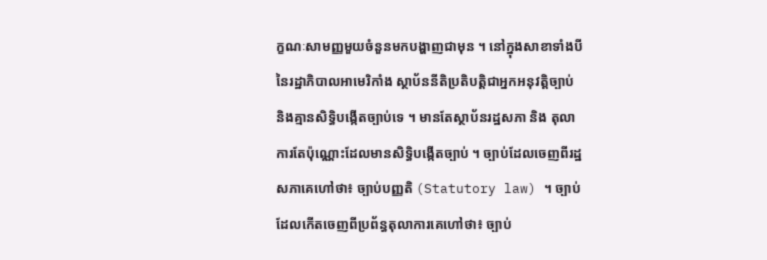ក្ខណៈសាមញ្ញមួយចំនួនមកបង្ហាញជាមុន ។ នៅក្នុងសាខាទាំងបីនៃរដ្ឋាភិបាលអាមេរិកាំង ស្ថាប័ននីតិប្រតិបត្តិជាអ្នកអនុវត្តិច្បាប់ និងគ្មានសិទ្ធិបង្កើតច្បាប់ទេ ។ មានតែស្ថាប័នរដ្ឋសភា និង តុលាការតែប៉ុណ្ណោះដែលមានសិទ្ធិបង្កើតច្បាប់ ។ ច្បាប់ដែលចេញពីរដ្ឋសភាគេហៅថា៖ ច្បាប់បញ្ញតិ (Statutory law) ។ ច្បាប់ដែលកើតចេញពីប្រព័ន្ធតុលាការគេហៅថា៖ ច្បាប់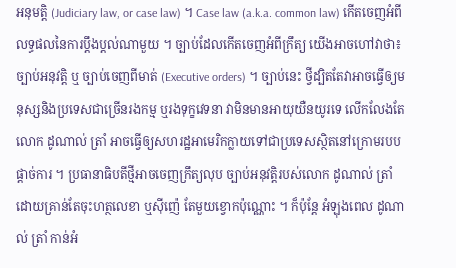អនុមត្តិ (Judiciary law, or case law) ។ Case law (a.k.a. common law) កើតចេញអំពីលទ្ធផលនៃការប្តឹងប្តល់ណាមួយ ។ ច្បាប់ដែលកើតចេញអំពីក្រឹត្យ យើងអាចហៅវាថា៖ ច្បាប់អនុវត្តិ ឬ ច្បាប់ចេញពីមាត់ (Executive orders) ។ ច្បាប់នេះ ថ្វីដ្បិតតែវាអាចធ្វើឲ្យមនុស្សនិងប្រទេសជាច្រើនរងកម្ម ឬរងទុក្ខវេទនា វាមិនមានអាយុយឺនយូរទេ លើកលែងតែលោក ដូណាល់ ត្រាំ អាចធ្វើឲ្យសហរដ្ឋអាមេរិកក្លាយទៅជាប្រទេសស្ថិតនៅក្រោមរបបផ្តាច់ការ ។ ប្រធានាធិបតីថ្មីអាចចេញក្រឹត្យលុប ច្បាប់អនុវត្តិរបស់លោក ដូណាល់ ត្រាំ ដោយគ្រាន់តែចុះហត្ថលេខា ឬសុីញ៉េ តែមួយខ្វោកប៉ុណ្ណោះ ។ ក៏ប៉ុន្តែ អំឡុងពេល ដូណាល់ ត្រាំ កាន់អំ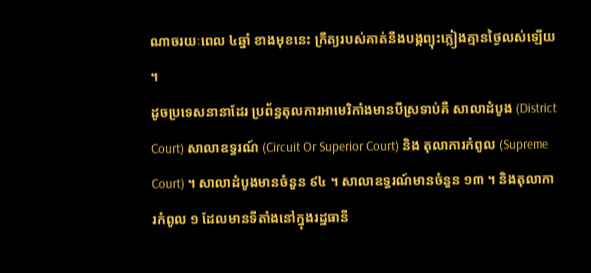ណាចរយៈពេល ៤ឆ្នាំ ខាងមុខនេះ ក្រឹត្យរបស់គាត់នឹងបង្កព្យុះភ្លៀងគ្មានថ្ងៃលស់ឡើយ ។
ដូចប្រទេសនានាដែរ ប្រព័ន្ធតុលការអាមេរិកាំងមានបីស្រទាប់គឺ សាលាដំបូង (District Court) សាលាឧទ្ធរណ៍ (Circuit Or Superior Court) និង តុលាការកំពូល (Supreme Court) ។ សាលាដំបូងមានចំនួន ៩៤ ។ សាលាឧទ្ធរណ៍មានចំនួន ១៣ ។ និងតុលាការកំពូល ១ ដែលមានទីតាំងនៅក្នុងរដ្ឋធានី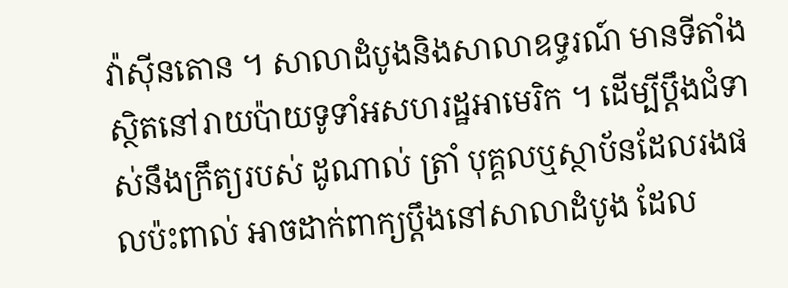វ៉ាសុីនតោន ។ សាលាដំបូងនិងសាលាឧទ្ធរណ៍ មានទីតាំងស្ថិតនៅរាយប៉ាយទូទាំអសហរដ្ឋអាមេរិក ។ ដើម្បីប្តឹងជំទាស់នឹងក្រឹត្យរបស់ ដូណាល់ ត្រាំ បុគ្គលឬស្ថាប័នដែលរងផលប៉ះពាល់ អាចដាក់ពាក្យប្តឹងនៅសាលាដំបូង ដែល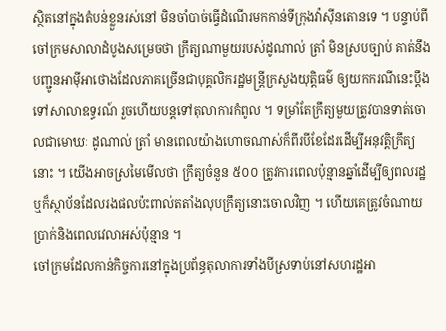ស្ថិតនៅក្នុងតំបន់ខ្លួនរស់នៅ មិនចាំបាច់ធ្វើដំណើរមកកាន់ទីក្រុងវ៉ាសុីនតោនទេ ។ បន្ទាប់ពីចៅក្រមសាលាដំបូងសម្រេចថា ក្រឹត្យណាមួយរបស់ដូណាល់ ត្រាំ មិនស្របច្បាប់ គាត់នឹងបញ្ជូនអាមុីអាថោងដែលភាគច្រើនជាបុគ្គលិករដ្ឋមន្ត្រីក្រសួងយុត្តិធម៌ ឲ្យយកករណីនេះប្តឹងទៅសាលាឧទ្ធរណ៍ រួចហើយបន្តទៅតុលាការកំពូល ។ ទម្រាំតែក្រឹត្យមួយត្រូវបានទាត់ចោលជាមោឃៈ ដូណាល់ ត្រាំ មានពេលយ៉ាងហោចណាស់ក៏ពីរបីខែដែរដើម្បីអនុវត្តិក្រឹត្យនោះ ។ យើងអាចស្រមៃមើលថា ក្រឹត្យចំនួន ៥០០ ត្រូវការពេលប៉ុន្មានឆ្នាំដើម្បីឲ្យពលរដ្ឋ ឬក៏ស្ថាប័នដែលរងផលប៉ះពាល់តតាំងលុបក្រឹត្យនោះចោលវិញ ។ ហើយគេត្រូវចំណាយប្រាក់និងពេលវេលាអស់ប៉ុន្មាន ។
ចៅក្រមដែលកាន់កិច្ចការនៅក្នុងប្រព័ន្ធតុលាការទាំងបីស្រទាប់នៅសហរដ្ឋអា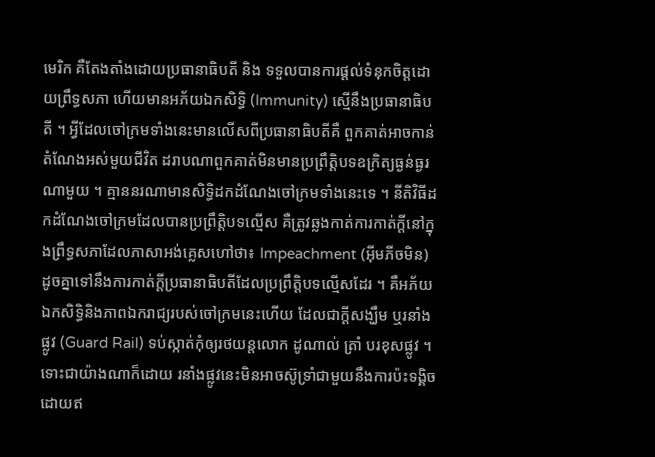មេរិក គឺតែងតាំងដោយប្រធានាធិបតី និង ទទួលបានការផ្តល់ទំនុកចិត្តដោយព្រឹទ្ធសភា ហើយមានអភ័យឯកសិទ្ធិ (Immunity) ស្មើនឹងប្រធានាធិបតី ។ អ្វីដែលចៅក្រមទាំងនេះមានលើសពីប្រធានាធិបតីគឺ ពួកគាត់អាចកាន់តំណែងអស់មួយជីវិត ដរាបណាពួកគាត់មិនមានប្រព្រឹត្តិបទឧក្រិត្យធ្ងន់ធ្ងរណាមួយ ។ គ្មាននរណាមានសិទ្ធិដកដំណែងចៅក្រមទាំងនេះទេ ។ នីតិវិធីដកដំណែងចៅក្រមដែលបានប្រព្រឹត្តិបទល្មើស គឺត្រូវឆ្លងកាត់ការកាត់ក្តីនៅក្នុងព្រឹទ្ធសភាដែលភាសាអង់គ្លេសហៅថា៖ Impeachment (អុីមភីចមិន) ដូចគ្នាទៅនឹងការកាត់ក្តីប្រធានាធិបតីដែលប្រព្រឹត្តិបទល្មើសដែរ ។ គឺអភ័យឯកសិទ្ធិនិងភាពឯករាជ្យរបស់ចៅក្រមនេះហើយ ដែលជាក្តីសង្ឃឹម ឬរនាំងផ្លូវ (Guard Rail) ទប់ស្កាត់កុំឲ្យរថយន្តលោក ដូណាល់ ត្រាំ បរខុសផ្លូវ ។ ទោះជាយ៉ាងណាក៏ដោយ រនាំងផ្លូវនេះមិនអាចស៊ូទ្រាំជាមួយនឹងការប៉ះទង្គិចដោយឥ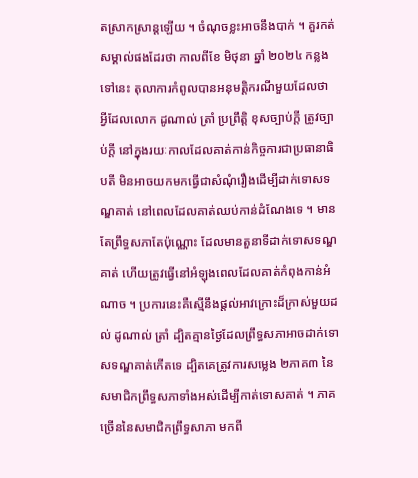តស្រាកស្រាន្តឡើយ ។ ចំណុចខ្លះអាចនឹងបាក់ ។ គួរកត់សម្គាល់ផងដែរថា កាលពីខែ មិថុនា ឆ្នាំ ២០២៤ កន្លងទៅនេះ តុលាការកំពូលបានអនុមត្តិករណីមួយដែលថា អ្វីដែលលោក ដូណាល់ ត្រាំ ប្រព្រឹត្តិ ខុសច្បាប់ក្តី ត្រូវច្បាប់ក្តី នៅក្នុងរយៈកាលដែលគាត់កាន់កិច្ចការជាប្រធានាធិបតី មិនអាចយកមកធ្វើជាសំណុំរឿងដើម្បីដាក់ទោសទណ្ឌគាត់ នៅពេលដែលគាត់ឈប់កាន់ដំណែងទេ ។ មានតែព្រឹទ្ធសភាតែប៉ុណ្ណោះ ដែលមានតួនាទីដាក់ទោសទណ្ឌគាត់ ហើយត្រូវធ្វើនៅអំឡុងពេលដែលគាត់កំពុងកាន់អំណាច ។ ប្រការនេះគឺស្មើនឹងផ្តល់អាវក្រោះដ៏ក្រាស់មួយដល់ ដូណាល់ ត្រាំ ដ្បិតគ្មានថ្ងៃដែលព្រឹទ្ធសភាអាចដាក់ទោសទណ្ឌគាត់កើតទេ ដ្បិតគេត្រូវការសម្លេង ២ភាគ៣ នៃសមាជិកព្រឹទ្ធសភាទាំងអស់ដើម្បីកាត់ទោសគាត់ ។ ភាគច្រើននៃសមាជិកព្រឹទ្ធសាភា មកពី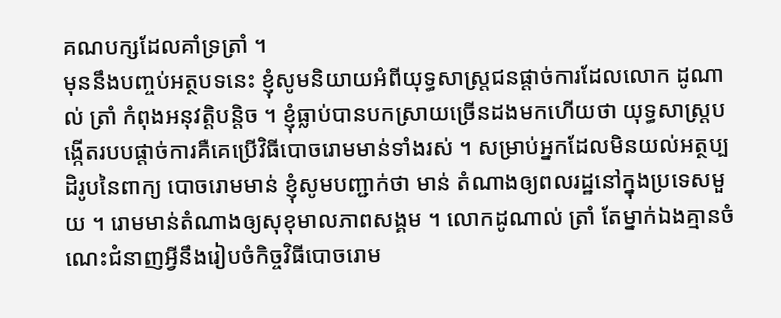គណបក្សដែលគាំទ្រត្រាំ ។
មុននឹងបញ្ចប់អត្ថបទនេះ ខ្ញុំសូមនិយាយអំពីយុទ្ធសាស្ត្រជនផ្តាច់ការដែលលោក ដូណាល់ ត្រាំ កំពុងអនុវត្តិបន្តិច ។ ខ្ញុំធ្លាប់បានបកស្រាយច្រើនដងមកហើយថា យុទ្ធសាស្ត្របង្កើតរបបផ្តាច់ការគឺគេប្រើវិធីបោចរោមមាន់ទាំងរស់ ។ សម្រាប់អ្នកដែលមិនយល់អត្ថប្បដិរូបនៃពាក្យ បោចរោមមាន់ ខ្ញុំសូមបញ្ជាក់ថា មាន់ តំណាងឲ្យពលរដ្ឋនៅក្នុងប្រទេសមួយ ។ រោមមាន់តំណាងឲ្យសុខុមាលភាពសង្គម ។ លោកដូណាល់ ត្រាំ តែម្នាក់ឯងគ្មានចំណេះជំនាញអ្វីនឹងរៀបចំកិច្ចវិធីបោចរោម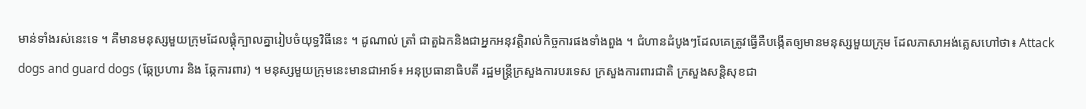មាន់ទាំងរស់នេះទេ ។ គឺមានមនុស្សមួយក្រុមដែលផ្គុំក្បាលគ្នារៀបចំយុទ្ធវិធីនេះ ។ ដូណាល់ ត្រាំ ជាតួឯកនិងជាអ្នកអនុវត្តិរាល់កិច្ចការផងទាំងពួង ។ ជំហានដំបូងៗដែលគេត្រូវធ្វើគឺបង្កើតឲ្យមានមនុស្សមួយក្រុម ដែលភាសាអង់គ្លេសហៅថា៖ Attack dogs and guard dogs (ឆ្កែប្រហារ និង ឆ្កែការពារ) ។ មនុស្សមួយក្រុមនេះមានជាអាទ៍៖ អនុប្រធានាធិបតី រដ្ឋមន្ត្រីក្រសួងការបរទេស ក្រសួងការពារជាតិ ក្រសួងសន្តិសុខជា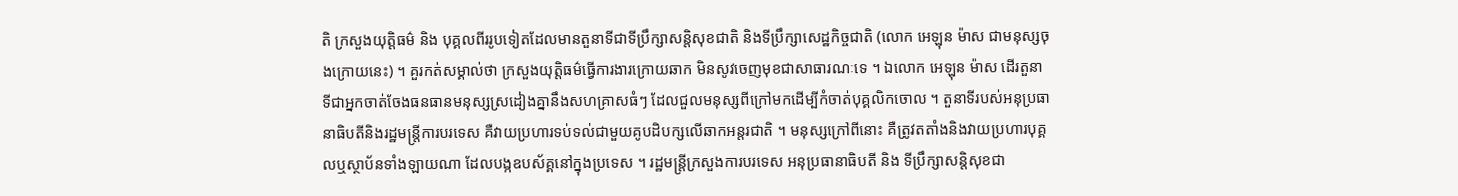តិ ក្រសួងយុត្តិធម៌ និង បុគ្គលពីររូបទៀតដែលមានតួនាទីជាទីប្រឹក្សាសន្តិសុខជាតិ និងទីប្រឹក្សាសេដ្ឋកិច្ចជាតិ (លោក អេឡុន ម៉ាស ជាមនុស្សចុងក្រោយនេះ) ។ គួរកត់សម្គាល់ថា ក្រសួងយុត្តិធម៌ធ្វើការងារក្រោយឆាក មិនសូវចេញមុខជាសាធារណៈទេ ។ ឯលោក អេឡុន ម៉ាស ដើរតួនាទីជាអ្នកចាត់ចែងធនធានមនុស្សស្រដៀងគ្នានឹងសហគ្រាសធំៗ ដែលជួលមនុស្សពីក្រៅមកដើម្បីកំចាត់បុគ្គលិកចោល ។ តួនាទីរបស់អនុប្រធានាធិបតីនិងរដ្ឋមន្ត្រីការបរទេស គឺវាយប្រហារទប់ទល់ជាមួយគូបដិបក្សលើឆាកអន្តរជាតិ ។ មនុស្សក្រៅពីនោះ គឺត្រូវតតាំងនិងវាយប្រហារបុគ្គលឬស្ថាប័នទាំងឡាយណា ដែលបង្កឧបស័គ្គនៅក្នុងប្រទេស ។ រដ្ឋមន្ត្រីក្រសួងការបរទេស អនុប្រធានាធិបតី និង ទីប្រឹក្សាសន្តិសុខជា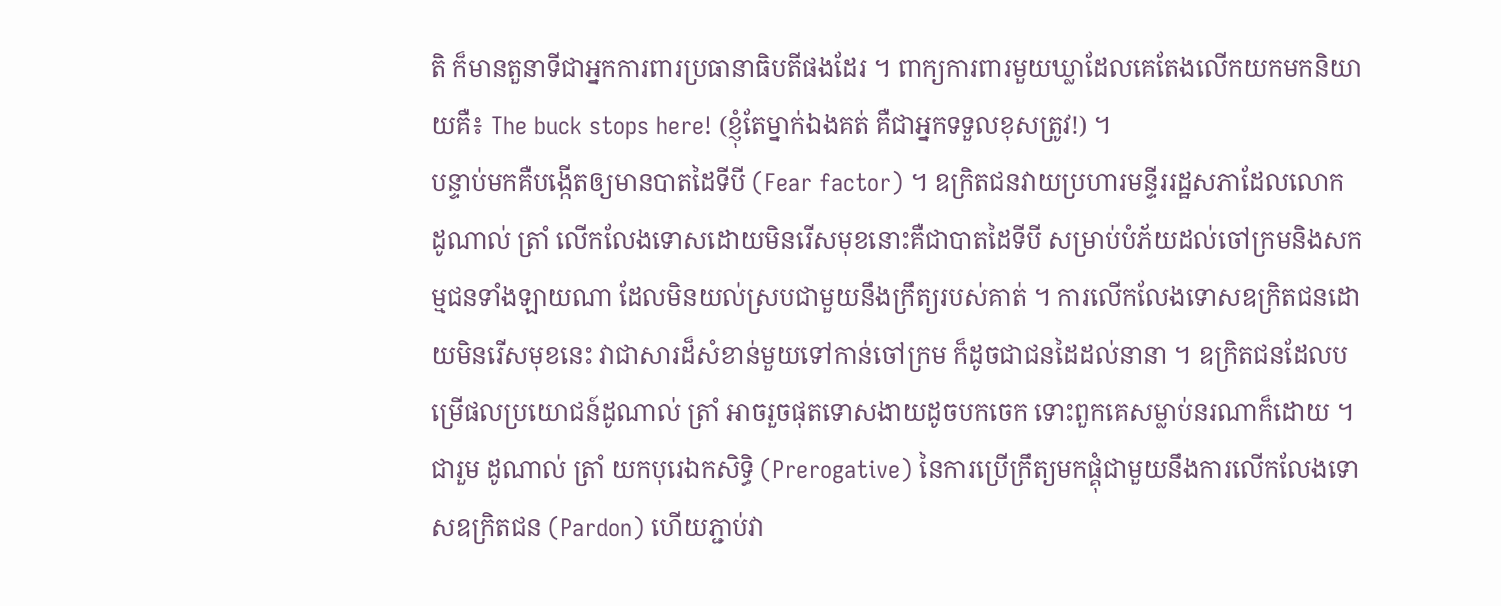តិ ក៏មានតួនាទីជាអ្នកការពារប្រធានាធិបតីផងដែរ ។ ពាក្យការពារមួយឃ្លាដែលគេតែងលើកយកមកនិយាយគឺ៖ The buck stops here! (ខ្ញុំតែម្នាក់ឯងគត់ គឺជាអ្នកទទួលខុសត្រូវ!) ។
បន្ទាប់មកគឺបង្កើតឲ្យមានបាតដៃទីបី (Fear factor) ។ ឧក្រិតជនវាយប្រហារមន្ទីររដ្ឋសភាដែលលោក ដូណាល់ ត្រាំ លើកលែងទោសដោយមិនរើសមុខនោះគឺជាបាតដៃទីបី សម្រាប់បំភ័យដល់ចៅក្រមនិងសកម្មជនទាំងឡាយណា ដែលមិនយល់ស្របជាមួយនឹងក្រឹត្យរបស់គាត់ ។ ការលើកលែងទោសឧក្រិតជនដោយមិនរើសមុខនេះ វាជាសារដ៏សំខាន់មួយទៅកាន់ចៅក្រម ក៏ដូចជាជនដៃដល់នានា ។ ឧក្រិតជនដែលបម្រើផលប្រយោជន៍ដូណាល់ ត្រាំ អាចរួចផុតទោសងាយដូចបកចេក ទោះពួកគេសម្លាប់នរណាក៏ដោយ ។ ជារួម ដូណាល់ ត្រាំ យកបុរេឯកសិទ្ធិ (Prerogative) នៃការប្រើក្រឹត្យមកផ្គុំជាមួយនឹងការលើកលែងទោសឧក្រិតជន (Pardon) ហើយភ្ជាប់វា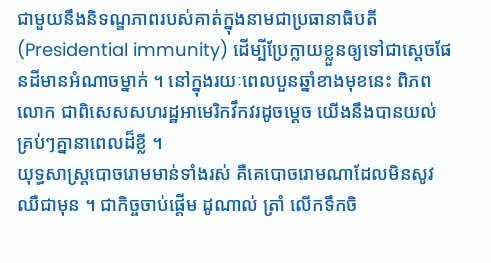ជាមួយនឹងនិទណ្ឌភាពរបស់គាត់ក្នុងនាមជាប្រធានាធិបតី (Presidential immunity) ដើម្បីប្រែក្លាយខ្លួនឲ្យទៅជាស្តេចផែនដីមានអំណាចម្នាក់ ។ នៅក្នុងរយៈពេលបួនឆ្នាំខាងមុខនេះ ពិភពលោក ជាពិសេសសហរដ្ឋអាមេរិកវឹកវរដូចម្តេច យើងនឹងបានយល់គ្រប់ៗគ្នានាពេលដ៏ខ្លី ។
យុទ្ធសាស្ត្របោចរោមមាន់ទាំងរស់ គឺគេបោចរោមណាដែលមិនសូវឈឺជាមុន ។ ជាកិច្ចចាប់ផ្តើម ដូណាល់ ត្រាំ លើកទឹកចិ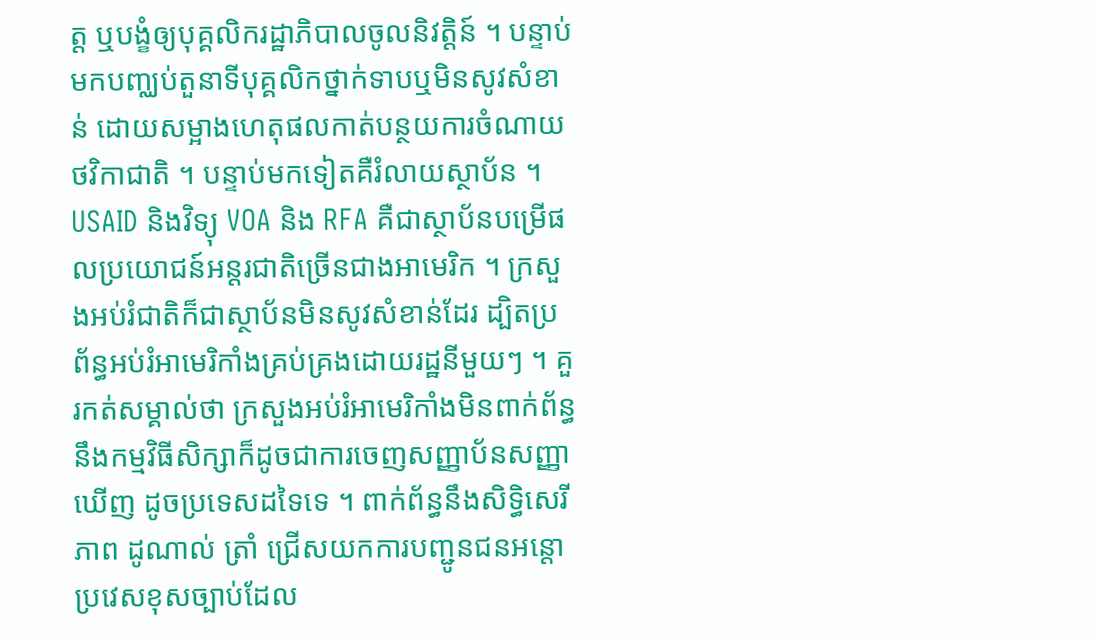ត្ត ឬបង្ខំឲ្យបុគ្គលិករដ្ឋាភិបាលចូលនិវត្តិន៍ ។ បន្ទាប់មកបញ្ឈប់តួនាទីបុគ្គលិកថ្នាក់ទាបឬមិនសូវសំខាន់ ដោយសម្អាងហេតុផលកាត់បន្ថយការចំណាយថវិកាជាតិ ។ បន្ទាប់មកទៀតគឺរំលាយស្ថាប័ន ។ USAID និងវិទ្យុ VOA និង RFA គឺជាស្ថាប័នបម្រើផលប្រយោជន៍អន្តរជាតិច្រើនជាងអាមេរិក ។ ក្រសួងអប់រំជាតិក៏ជាស្ថាប័នមិនសូវសំខាន់ដែរ ដ្បិតប្រព័ន្ធអប់រំអាមេរិកាំងគ្រប់គ្រងដោយរដ្ឋនីមួយៗ ។ គួរកត់សម្គាល់ថា ក្រសួងអប់រំអាមេរិកាំងមិនពាក់ព័ន្ធនឹងកម្មវិធីសិក្សាក៏ដូចជាការចេញសញ្ញាប័នសញ្ញាឃើញ ដូចប្រទេសដទៃទេ ។ ពាក់ព័ន្ធនឹងសិទ្ធិសេរីភាព ដូណាល់ ត្រាំ ជ្រើសយកការបញ្ជូនជនអន្តោប្រវេសខុសច្បាប់ដែល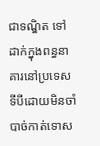ជាទណ្ឌិត ទៅដាក់ក្នុងពន្ធនាគារនៅប្រទេសទីបីដោយមិនចាំបាច់កាត់ទោស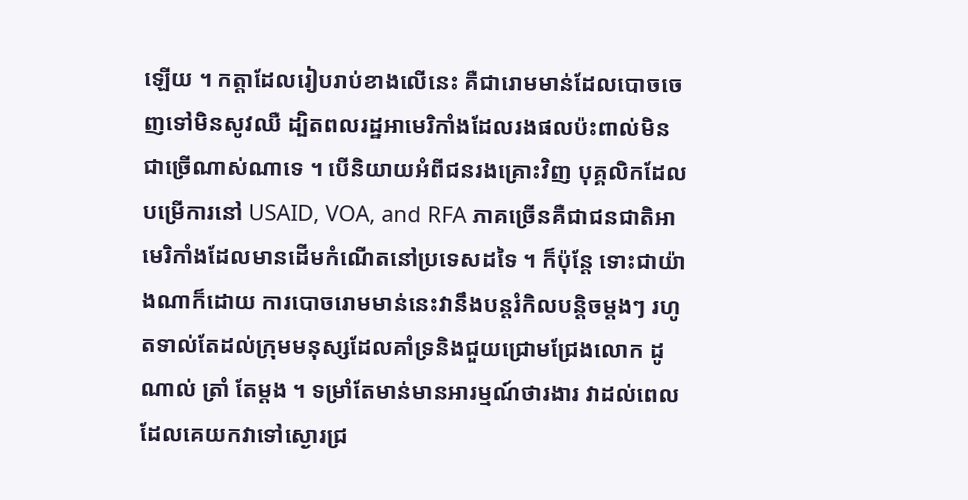ឡើយ ។ កត្តាដែលរៀបរាប់ខាងលើនេះ គឺជារោមមាន់ដែលបោចចេញទៅមិនសូវឈឺ ដ្បិតពលរដ្ឋអាមេរិកាំងដែលរងផលប៉ះពាល់មិនជាច្រើណាស់ណាទេ ។ បើនិយាយអំពីជនរងគ្រោះវិញ បុគ្គលិកដែលបម្រើការនៅ USAID, VOA, and RFA ភាគច្រើនគឺជាជនជាតិអាមេរិកាំងដែលមានដើមកំណើតនៅប្រទេសដទៃ ។ ក៏ប៉ុន្តែ ទោះជាយ៉ាងណាក៏ដោយ ការបោចរោមមាន់នេះវានឹងបន្តរំកិលបន្តិចម្តងៗ រហូតទាល់តែដល់ក្រុមមនុស្សដែលគាំទ្រនិងជួយជ្រោមជ្រែងលោក ដូណាល់ ត្រាំ តែម្តង ។ ទម្រាំតែមាន់មានអារម្មណ៍ថារងារ វាដល់ពេលដែលគេយកវាទៅស្ងោរជ្រ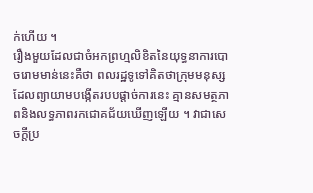ក់ហើយ ។
រឿងមួយដែលជាចំអកព្រហ្មលិខិតនៃយុទ្ធនាការបោចរោមមាន់នេះគឺថា ពលរដ្ឋទូទៅគិតថាក្រុមមនុស្សដែលព្យាយាមបង្កើតរបបផ្តាច់ការនេះ គ្មានសមត្ថភាពនិងលទ្ធភាពរកជោគជ័យឃើញឡើយ ។ វាជាសេចក្តីប្រ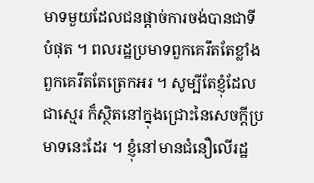មាទមួយដែលជនផ្តាច់ការចង់បានជាទីបំផុត ។ ពលរដ្ឋប្រមាទពួកគេរឹតតែខ្លាំង ពួកគេរឹតតែត្រេកអរ ។ សូម្បីតែខ្ញុំដែលជាស្មេរ ក៏ស្ថិតនៅក្នុងជ្រោះនៃសេចក្តីប្រមាទនេះដែរ ។ ខ្ញុំនៅមានជំនឿលើរដ្ឋ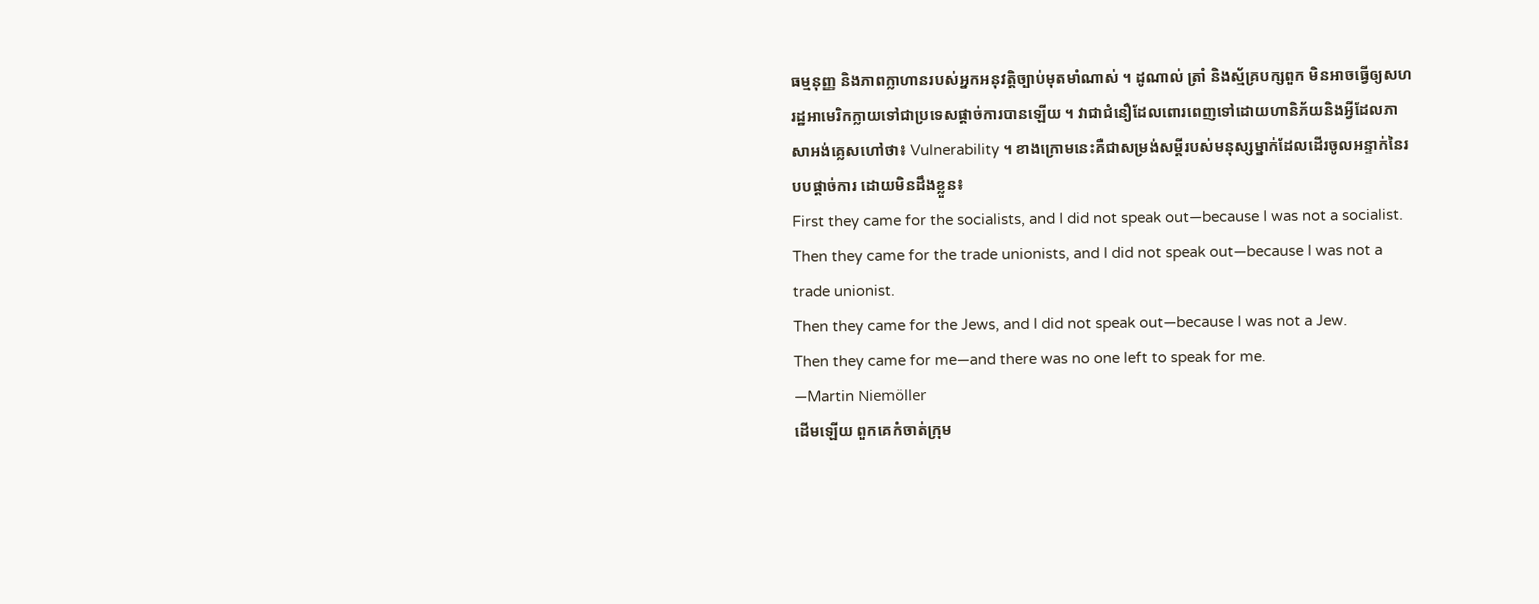ធម្មនុញ្ញ និងភាពក្លាហានរបស់អ្នកអនុវត្តិច្បាប់មុតមាំណាស់ ។ ដូណាល់ ត្រាំ និងស្ម័គ្របក្សពួក មិនអាចធ្វើឲ្យសហរដ្ឋអាមេរិកក្លាយទៅជាប្រទេសផ្តាច់ការបានឡើយ ។ វាជាជំនឿដែលពោរពេញទៅដោយហានិភ័យនិងអ្វីដែលភាសាអង់គ្លេសហៅថា៖ Vulnerability ។ ខាងក្រោមនេះគឺជាសម្រង់សម្តីរបស់មនុស្សម្នាក់ដែលដើរចូលអន្ទាក់នៃរបបផ្តាច់ការ ដោយមិនដឹងខ្លួន៖
First they came for the socialists, and I did not speak out—because I was not a socialist.
Then they came for the trade unionists, and I did not speak out—because I was not a trade unionist.
Then they came for the Jews, and I did not speak out—because I was not a Jew.
Then they came for me—and there was no one left to speak for me.
—Martin Niemöller
ដើមឡើយ ពួកគេកំចាត់ក្រុម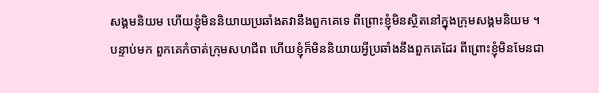សង្គមនិយម ហើយខ្ញុំមិននិយាយប្រឆាំងតវានឹងពួកគេទេ ពីព្រោះខ្ញុំមិនស្ថិតនៅក្នុងក្រុមសង្គមនិយម ។
បន្ទាប់មក ពួកគេកំចាត់ក្រុមសហជីព ហើយខ្ញុំក៏មិននិយាយអ្វីប្រឆាំងនឹងពួកគេដែរ ពីព្រោះខ្ញុំមិនមែនជា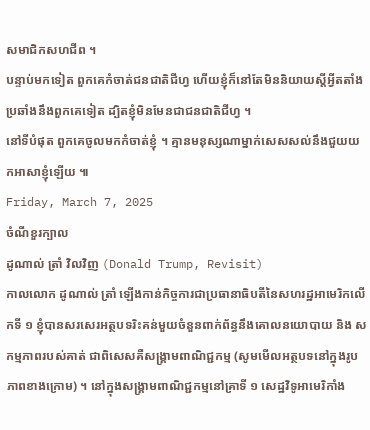សមាជិកសហជីព ។
បន្ទាប់មកទៀត ពួកគេកំចាត់ជនជាតិជីហ្វ ហើយខ្ញុំក៏នៅតែមិននិយាយស្តីអ្វីតតាំងប្រឆាំងនឹងពួកគេទៀត ដ្បិតខ្ញុំមិនមែនជាជនជាតិជីហ្វ ។
នៅទីបំផុត ពួកគេចូលមកកំចាត់ខ្ញុំ ។ គ្មានមនុស្សណាម្នាក់សេសសល់នឹងជួយយកអាសាខ្ញុំឡើយ ៕
Friday, March 7, 2025
ចំណីខួរក្បាល
ដូណាល់ ត្រាំ វិលវិញ (Donald Trump, Revisit)
កាលលោក ដូណាល់ ត្រាំ ឡើងកាន់កិច្ចការជាប្រធានាធិបតីនៃសហរដ្ឋអាមេរិកលើកទី ១ ខ្ញុំបានសរសេរអត្ថបទរិះគន់មួយចំនួនពាក់ព័ន្ធនឹងគោលនយោបាយ និង សកម្មភាពរបស់គាត់ ជាពិសេសគឺសង្គ្រាមពាណិជ្ជកម្ម (សូមមើលអត្ថបទនៅក្នុងរូបភាពខាងក្រោម) ។ នៅក្នុងសង្គ្រាមពាណិជ្ជកម្មនៅគ្រាទី ១ សេដ្ឋវិទូអាមេរិកាំង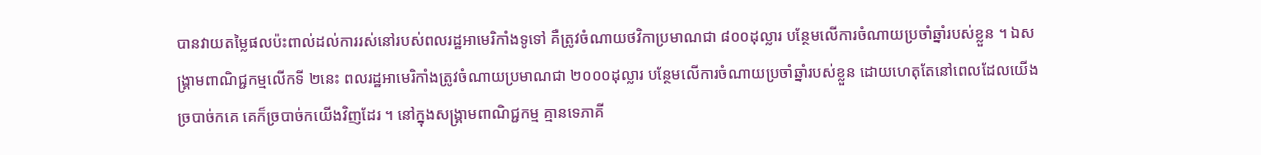បានវាយតម្លៃផលប៉ះពាល់ដល់ការរស់នៅរបស់ពលរដ្ឋអាមេរិកាំងទូទៅ គឺត្រូវចំណាយថវិកាប្រមាណជា ៨០០ដុល្លារ បន្ថែមលើការចំណាយប្រចាំឆ្នាំរបស់ខ្លួន ។ ឯសង្គ្រាមពាណិជ្ជកម្មលើកទី ២នេះ ពលរដ្ឋអាមេរិកាំងត្រូវចំណាយប្រមាណជា ២០០០ដុល្លារ បន្ថែមលើការចំណាយប្រចាំឆ្នាំរបស់ខ្លួន ដោយហេតុតែនៅពេលដែលយើងច្របាច់កគេ គេក៏ច្របាច់កយើងវិញដែរ ។ នៅក្នុងសង្គ្រាមពាណិជ្ជកម្ម គ្មានទេភាគី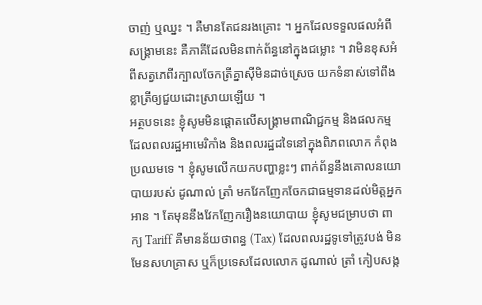ចាញ់ ឬឈ្នះ ។ គឺមានតែជនរងគ្រោះ ។ អ្នកដែលទទួលផលអំពីសង្គ្រាមនេះ គឺភាគីដែលមិនពាក់ព័ន្ធនៅក្នុងជម្លោះ ។ វាមិនខុសអំពីសត្វភេពីរក្បាលចែកត្រីគ្នាសុីមិនដាច់ស្រេច យកទំនាស់ទៅពឹងខ្លាត្រីឲ្យជួយដោះស្រាយឡើយ ។
អត្ថបទនេះ ខ្ញុំសូមមិនផ្តោតលើសង្គ្រាមពាណិជ្ជកម្ម និងផលកម្មដែលពលរដ្ឋអាមេរិកាំង និងពលរដ្ឋដទៃនៅក្នុងពិភពលោក កំពុងប្រឈមទេ ។ ខ្ញុំសូមលើកយកបញ្ហាខ្លះៗ ពាក់ព័ន្ធនឹងគោលនយោបាយរបស់ ដូណាល់ ត្រាំ មកវែកញែកចែកជាធម្មទានដល់មិត្តអ្នកអាន ។ តែមុននឹងវែកញែករឿងនយោបាយ ខ្ញុំសូមជម្រាបថា ពាក្យ Tariff គឺមានន័យថាពន្ធ (Tax) ដែលពលរដ្ឋទូទៅត្រូវបង់ មិនមែនសហគ្រាស ឬក៏ប្រទេសដែលលោក ដូណាល់ ត្រាំ កៀបសង្ក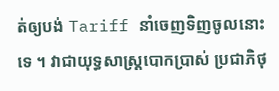ត់ឲ្យបង់ Tariff នាំចេញទិញចូលនោះទេ ។ វាជាយុទ្ធសាស្ត្របោកប្រាស់ ប្រជាភិថុ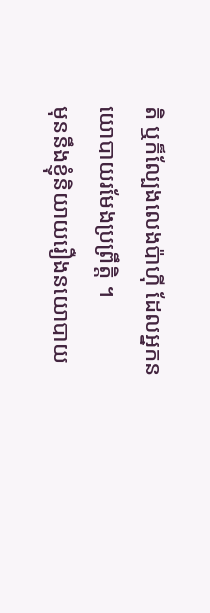តិ ឬក៏ល្បែងលេងប៉ាហ៊ី ដែលអ្នកនយោបាយរមែងប្រព្រឹត្តិ ។
មុននឹងខ្ញុំនិយាយរឿងនយោបាយ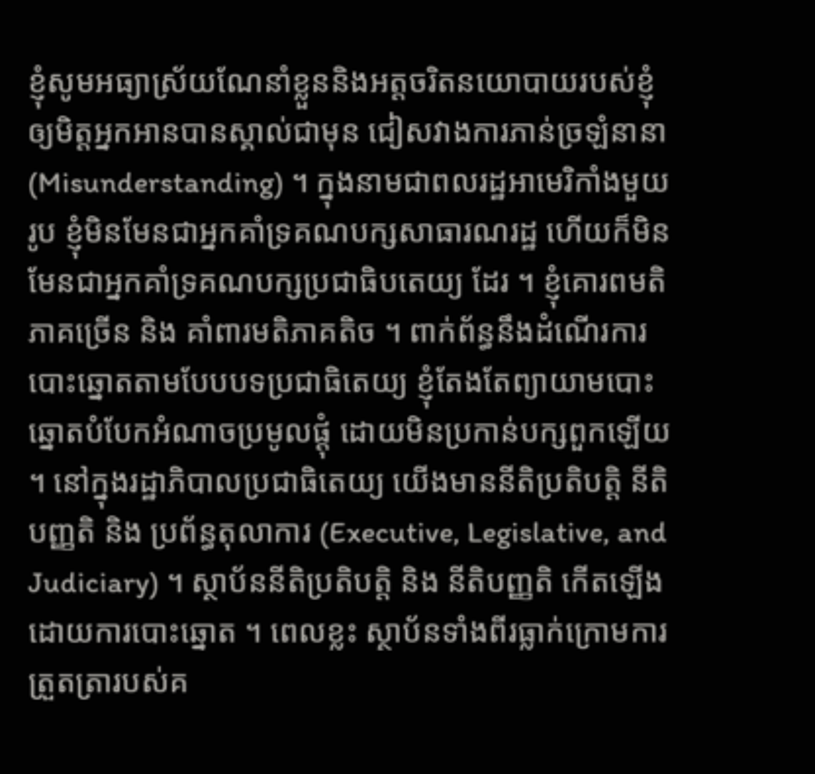ខ្ញុំសូមអធ្យាស្រ័យណែនាំខ្លួននិងអត្តចរិតនយោបាយរបស់ខ្ញុំ ឲ្យមិត្តអ្នកអានបានស្គាល់ជាមុន ជៀសវាងការភាន់ច្រឡំនានា (Misunderstanding) ។ ក្នុងនាមជាពលរដ្ឋអាមេរិកាំងមួយរូប ខ្ញុំមិនមែនជាអ្នកគាំទ្រគណបក្សសាធារណរដ្ឋ ហើយក៏មិនមែនជាអ្នកគាំទ្រគណបក្សប្រជាធិបតេយ្យ ដែរ ។ ខ្ញុំគោរពមតិភាគច្រើន និង គាំពារមតិភាគតិច ។ ពាក់ព័ន្ធនឹងដំណើរការបោះឆ្នោតតាមបែបបទប្រជាធិតេយ្យ ខ្ញុំតែងតែព្យាយាមបោះឆ្នោតបំបែកអំណាចប្រមូលផ្តុំ ដោយមិនប្រកាន់បក្សពួកឡើយ ។ នៅក្នុងរដ្ឋាភិបាលប្រជាធិតេយ្យ យើងមាននីតិប្រតិបត្តិ នីតិបញ្ញតិ និង ប្រព័ន្ធតុលាការ (Executive, Legislative, and Judiciary) ។ ស្ថាប័ននីតិប្រតិបត្តិ និង នីតិបញ្ញតិ កើតឡើងដោយការបោះឆ្នោត ។ ពេលខ្លះ ស្ថាប័នទាំងពីរធ្លាក់ក្រោមការត្រួតត្រារបស់គ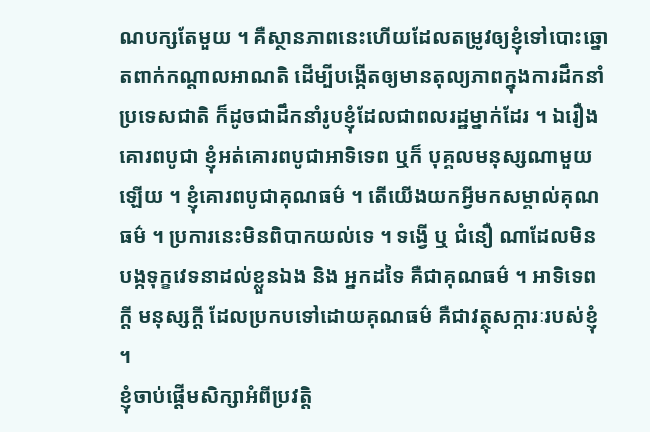ណបក្សតែមួយ ។ គឺស្ថានភាពនេះហើយដែលតម្រូវឲ្យខ្ញុំទៅបោះឆ្នោតពាក់កណ្តាលអាណតិ ដើម្បីបង្កើតឲ្យមានតុល្យភាពក្នុងការដឹកនាំប្រទេសជាតិ ក៏ដូចជាដឹកនាំរូបខ្ញុំដែលជាពលរដ្ឋម្នាក់ដែរ ។ ឯរឿងគោរពបូជា ខ្ញុំអត់គោរពបូជាអាទិទេព ឬក៏ បុគ្គលមនុស្សណាមួយឡើយ ។ ខ្ញុំគោរពបូជាគុណធម៌ ។ តើយើងយកអ្វីមកសម្គាល់គុណធម៌ ។ ប្រការនេះមិនពិបាកយល់ទេ ។ ទង្វើ ឬ ជំនឿ ណាដែលមិនបង្កទុក្ខវេទនាដល់ខ្លួនឯង និង អ្នកដទៃ គឺជាគុណធម៌ ។ អាទិទេពក្តី មនុស្សក្តី ដែលប្រកបទៅដោយគុណធម៌ គឺជាវត្ថុសក្ការៈរបស់ខ្ញុំ ។
ខ្ញុំចាប់ផ្តើមសិក្សាអំពីប្រវត្តិ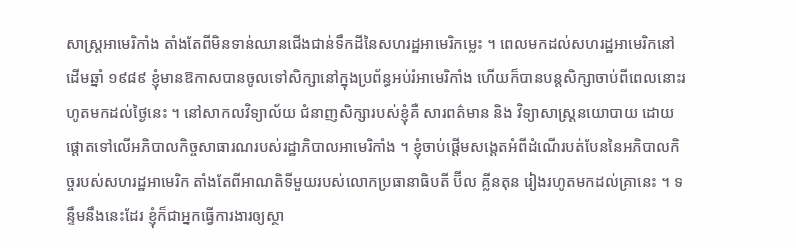សាស្ត្រអាមេរិកាំង តាំងតែពីមិនទាន់ឈានជើងជាន់ទឹកដីនៃសហរដ្ឋអាមេរិកម្លេះ ។ ពេលមកដល់សហរដ្ឋអាមេរិកនៅដើមឆ្នាំ ១៩៨៩ ខ្ញុំមានឱកាសបានចូលទៅសិក្សានៅក្នុងប្រព័ន្ធអប់រំអាមេរិកាំង ហើយក៏បានបន្តសិក្សាចាប់ពីពេលនោះរហូតមកដល់ថ្ងៃនេះ ។ នៅសាកលវិទ្យាល័យ ជំនាញសិក្សារបស់ខ្ញុំគឺ សារពត៌មាន និង វិទ្យាសាស្ត្រនយោបាយ ដោយផ្តោតទៅលើអភិបាលកិច្ចសាធារណរបស់រដ្ឋាភិបាលអាមេរិកាំង ។ ខ្ញុំចាប់ផ្តើមសង្តេតអំពីដំណើរបត់បែននៃអភិបាលកិច្ចរបស់សហរដ្ឋអាមេរិក តាំងតែពីអាណតិទីមួយរបស់លោកប្រធានាធិបតី ប៊ីល គ្លីនតុន រៀងរហូតមកដល់គ្រានេះ ។ ទន្ទឹមនឹងនេះដែរ ខ្ញុំក៏ជាអ្នកធ្វើការងារឲ្យស្ថា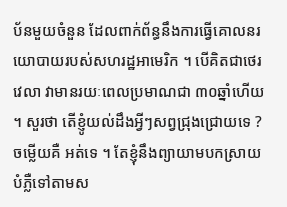ប័នមួយចំនួន ដែលពាក់ព័ន្ធនឹងការធ្វើគោលនរយោបាយរបស់សហរដ្ឋអាមេរិក ។ បើគិតជាថេរវេលា វាមានរយៈពេលប្រមាណជា ៣០ឆ្នាំហើយ ។ សួរថា តើខ្ញូំយល់ដឹងអ្វីៗសព្វជ្រុងជ្រោយទេ ? ចម្លើយគឺ អត់ទេ ។ តែខ្ញុំនឹងព្យាយាមបកស្រាយបំភ្លឺទៅតាមស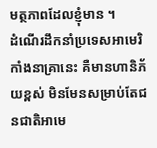មត្ថភាពដែលខ្ញុំមាន ។
ដំណើរដឹកនាំប្រទេសអាមេរិកាំងនាគ្រានេះ គឺមានហានិភ័យខ្ពស់ មិនមែនសម្រាប់តែជនជាតិអាមេ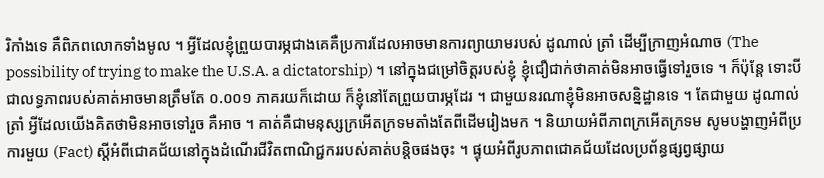រិកាំងទេ គឺពិភពលោកទាំងមូល ។ អ្វីដែលខ្ញុំព្រួយបារម្ភជាងគេគឺប្រការដែលអាចមានការព្យាយាមរបស់ ដូណាល់ ត្រាំ ដើម្បីក្រាញអំណាច (The possibility of trying to make the U.S.A. a dictatorship) ។ នៅក្នុងជម្រៅចិត្តរបស់ខ្ញុំ ខ្ញុំជឿជាក់ថាគាត់មិនអាចធ្វើទៅរួចទេ ។ ក៏ប៉ុន្តែ ទោះបីជាលទ្ធភាពរបស់គាត់អាចមានត្រឹមតែ ០.០០១ ភាគរយក៏ដោយ ក៏ខ្ញុំនៅតែព្រួយបារម្ភដែរ ។ ជាមួយនរណាខ្ញុំមិនអាចសន្និដ្ឋានទេ ។ តែជាមួយ ដូណាល់ ត្រាំ អ្វីដែលយើងគិតថាមិនអាចទៅរួច គឺអាច ។ គាត់គឺជាមនុស្សក្រអើតក្រទមតាំងតែពីដើមរៀងមក ។ និយាយអំពីភាពក្រអើតក្រទម សូមបង្ហាញអំពីប្រការមួយ (Fact) ស្តីអំពីជោគជ័យនៅក្នុងដំណើរជីវិតពាណិជ្ជកររបស់គាត់បន្តិចផងចុះ ។ ផ្ទុយអំពីរូបភាពជោគជ័យដែលប្រព័ន្ធផ្សព្វផ្សាយ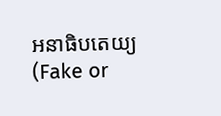អនាធិបតេយ្យ (Fake or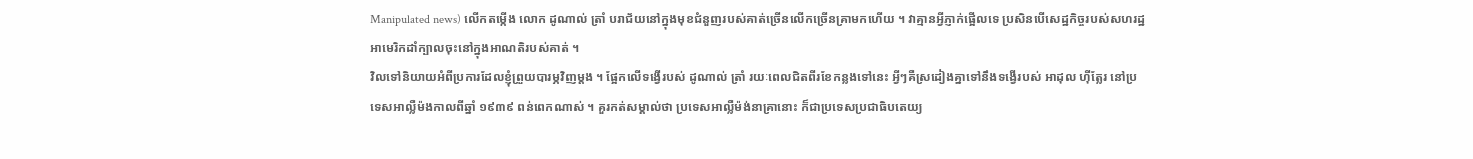Manipulated news) លើកតម្កើង លោក ដូណាល់ ត្រាំ បរាជ័យនៅក្នុងមុខជំនួញរបស់គាត់ច្រើនលើកច្រើនគ្រាមកហើយ ។ វាគ្មានអ្វីភ្ញាក់ផ្អើលទេ ប្រសិនបើសេដ្ឋកិច្ចរបស់សហរដ្ឋអាមេរិកដាំក្បាលចុះនៅក្នុងអាណតិរបស់គាត់ ។
វិលទៅនិយាយអំពីប្រការដែលខ្ញុំព្រួយបារម្ភវិញម្តង ។ ផ្អែកលើទង្វើរបស់ ដូណាល់ ត្រាំ រយៈពេលជិតពីរខែកន្លងទៅនេះ អ្វីៗគឺស្រដៀងគ្នាទៅនឹងទង្វើរបស់ អាដុល ហុីត្លែរ នៅប្រទេសអាល្លឺម៉ងកាលពីឆ្នាំ ១៩៣៩ ពន់ពេកណាស់ ។ គួរកត់សម្គាល់ថា ប្រទេសអាល្លឺម៉ង់នាគ្រានោះ ក៏ជាប្រទេសប្រជាធិបតេយ្យ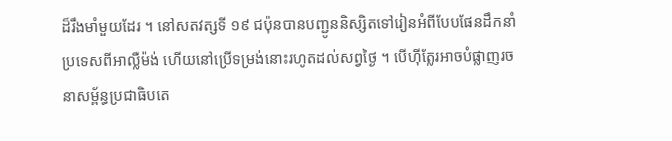ដ៏រឹងមាំមួយដែរ ។ នៅសតវត្សទី ១៩ ជប៉ុនបានបញ្ជូននិស្សិតទៅរៀនអំពីបែបផែនដឹកនាំប្រទេសពីអាល្លឺម៉ង់ ហើយនៅប្រើទម្រង់នោះរហូតដល់សព្វថ្ងៃ ។ បើហុីត្លែរអាចបំផ្លាញរចនាសម្ព័ន្ធប្រជាធិបតេ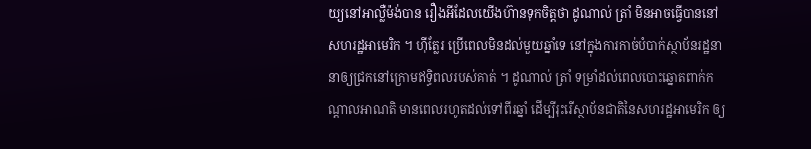យ្យនៅអាល្លឺម៉ង់បាន រឿងអីដែលយើងហ៊ានទុកចិត្តថា ដូណាល់ ត្រាំ មិនអាចធ្វើបាននៅសហរដ្ឋអាមេរិក ។ ហុីត្លែរ ប្រើពេលមិនដល់មួយឆ្នាំទេ នៅក្នុងការកាច់បំបាក់ស្ថាប័នរដ្ឋនានាឲ្យជ្រកនៅក្រោមឥទ្ធិពលរបស់គាត់ ។ ដូណាល់ ត្រាំ ទម្រាំដល់ពេលបោះឆ្នោតពាក់កណ្តាលអាណតិ មានពេលរហូតដល់ទៅពីរឆ្នាំ ដើម្បីរុះរើស្ថាប័នជាតិនៃសហរដ្ឋអាមេរិក ឲ្យ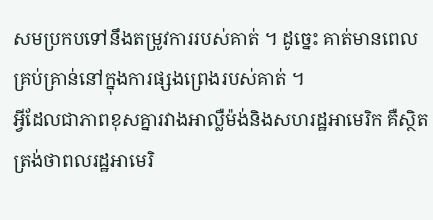សមប្រកបទៅនឹងតម្រូវការរបស់គាត់ ។ ដូច្នេះ គាត់មានពេលគ្រប់គ្រាន់នៅក្នុងការផ្សងព្រេងរបស់គាត់ ។
អ្វីដែលជាភាពខុសគ្នារវាងអាល្លឺម៉ង់និងសហរដ្ឋអាមេរិក គឺស្ថិតត្រង់ថាពលរដ្ឋអាមេរិ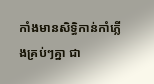កាំងមានសិទ្ធិកាន់កាំភ្លើងគ្រប់ៗគ្នា ជា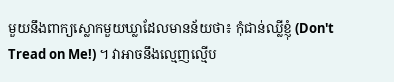មួយនឹងពាក្យស្លោកមួយឃ្លាដែលមានន័យថា៖ កុំជាន់ឈ្លីខ្ញុំ (Don't Tread on Me!) ។ វាអាចនឹងល្មេញល្មើប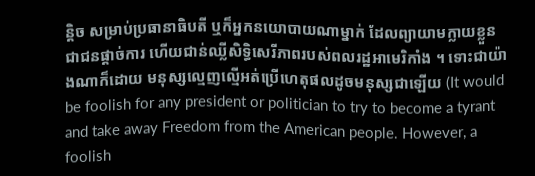ន្តិច សម្រាប់ប្រធានាធិបតី ឬក៏អ្នកនយោបាយណាម្នាក់ ដែលព្យាយាមក្លាយខ្លួនជាជនផ្តាច់ការ ហើយជាន់ឈ្លីសិទ្ធិសេរីភាពរបស់ពលរដ្ឋអាមេរិកាំង ។ ទោះជាយ៉ាងណាក៏ដោយ មនុស្សល្មេញល្មើអត់ប្រើហេតុផលដូចមនុស្សជាឡើយ (It would be foolish for any president or politician to try to become a tyrant and take away Freedom from the American people. However, a foolish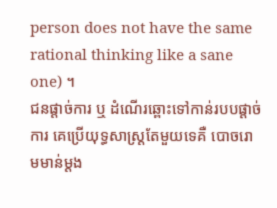person does not have the same rational thinking like a sane one) ។
ជនផ្តាច់ការ ឬ ដំណើរឆ្ពោះទៅកាន់របបផ្តាច់ការ គេប្រើយុទ្ធសាស្ត្រតែមួយទេគឺ បោចរោមមាន់ម្តង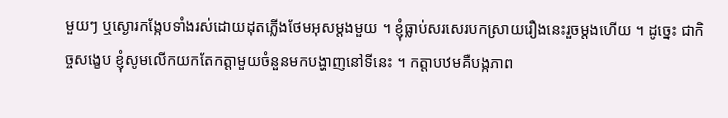មួយៗ ឬស្ងោរកង្កែបទាំងរស់ដោយដុតភ្លើងថែមអុសម្តងមួយ ។ ខ្ញុំធ្លាប់សរសេរបកស្រាយរឿងនេះរួចម្តងហើយ ។ ដូច្នេះ ជាកិច្ចសង្ខេប ខ្ញុំសូមលើកយកតែកត្តាមួយចំនួនមកបង្ហាញនៅទីនេះ ។ កត្តាបឋមគឺបង្កភាព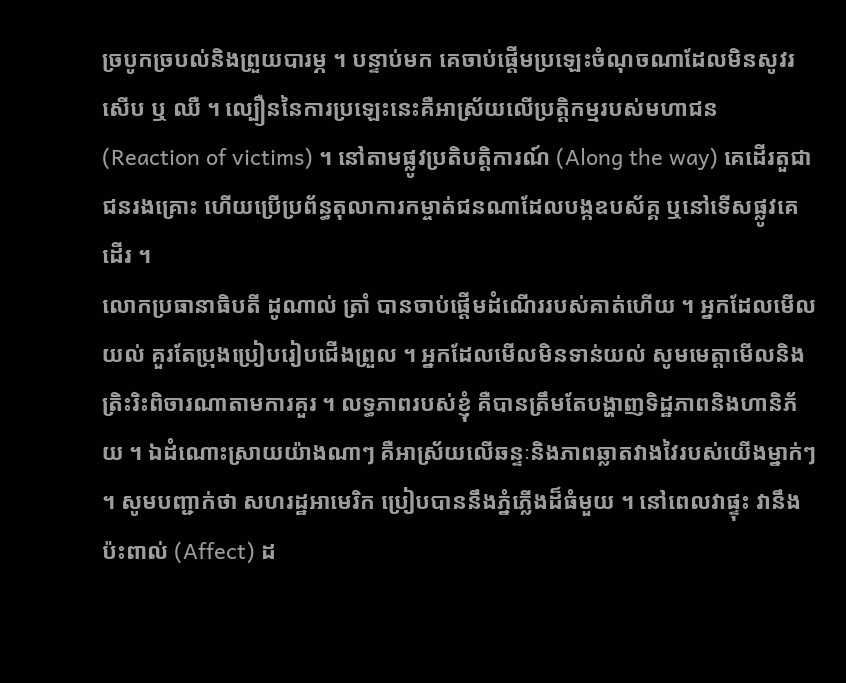ច្របូកច្របល់និងព្រួយបារម្ភ ។ បន្ទាប់មក គេចាប់ផ្តើមប្រឡេះចំណុចណាដែលមិនសូវរសើប ឬ ឈឺ ។ ល្បឿននៃការប្រឡេះនេះគឺអាស្រ័យលើប្រត្តិកម្មរបស់មហាជន (Reaction of victims) ។ នៅតាមផ្លូវប្រតិបត្តិការណ៍ (Along the way) គេដើរតួជាជនរងគ្រោះ ហើយប្រើប្រព័ន្ធតុលាការកម្ចាត់ជនណាដែលបង្កឧបស័គ្គ ឬនៅទើសផ្លូវគេដើរ ។
លោកប្រធានាធិបតី ដូណាល់ ត្រាំ បានចាប់ផ្តើមដំណើររបស់គាត់ហើយ ។ អ្នកដែលមើលយល់ គួរតែប្រុងប្រៀបរៀបជើងព្រួល ។ អ្នកដែលមើលមិនទាន់យល់ សូមមេត្តាមើលនិងត្រិះរិះពិចារណាតាមការគួរ ។ លទ្ធភាពរបស់ខ្ញុំ គឺបានត្រឹមតែបង្ហាញទិដ្ឋភាពនិងហានិភ័យ ។ ឯដំណោះស្រាយយ៉ាងណាៗ គឺអាស្រ័យលើឆន្ទៈនិងភាពឆ្លាតវាងវៃរបស់យើងម្នាក់ៗ ។ សូមបញ្ជាក់ថា សហរដ្ឋអាមេរិក ប្រៀបបាននឹងភ្នំភ្លើងដ៏ធំមួយ ។ នៅពេលវាផ្ទុះ វានឹងប៉ះពាល់ (Affect) ដ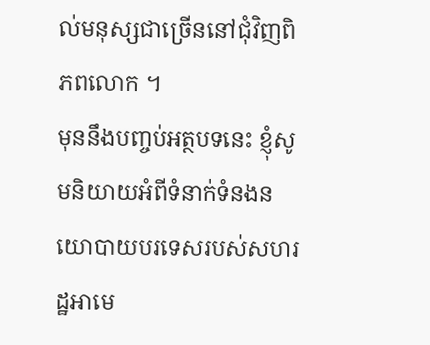ល់មនុស្សជាច្រើននៅជុំវិញពិភពលោក ។
មុននឹងបញ្ចប់អត្ថបទនេះ ខ្ញុំសូមនិយាយអំពីទំនាក់ទំនងនយោបាយបរទេសរបស់សហរដ្ឋអាមេ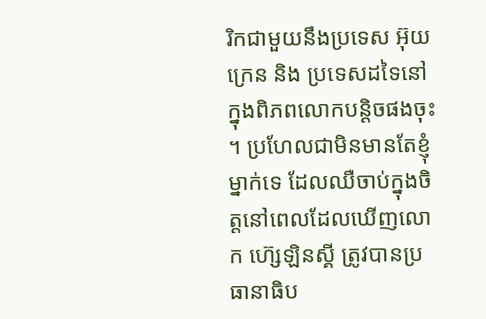រិកជាមួយនឹងប្រទេស អ៊ុយក្រេន និង ប្រទេសដទៃនៅក្នុងពិភពលោកបន្តិចផងចុះ ។ ប្រហែលជាមិនមានតែខ្ញុំម្នាក់ទេ ដែលឈឺចាប់ក្នុងចិត្តនៅពេលដែលឃើញលោក ហ៊្សេឡិនស្គី ត្រូវបានប្រធានាធិប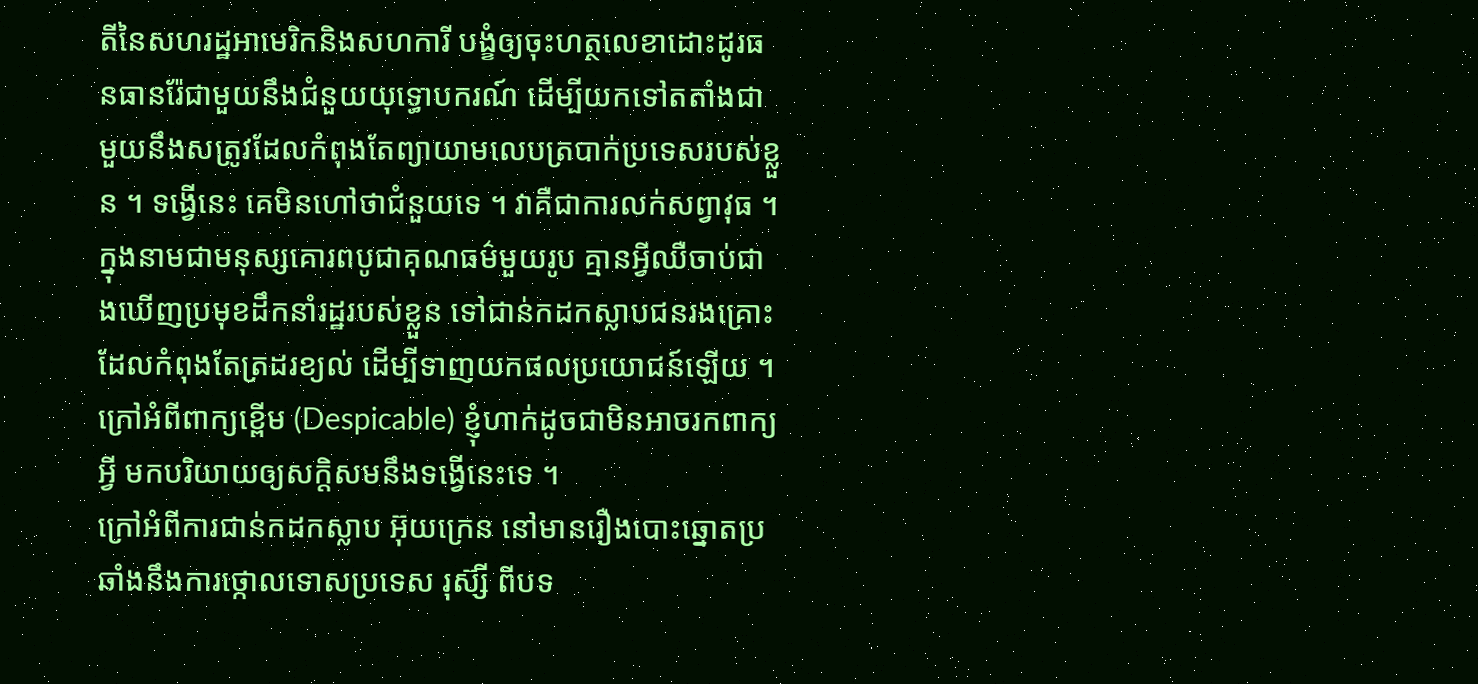តីនៃសហរដ្ឋអាមេរិកនិងសហការី បង្ខំឲ្យចុះហត្ថលេខាដោះដូរធនធានរ៉ែជាមួយនឹងជំនួយយុទ្ធោបករណ៍ ដើម្បីយកទៅតតាំងជាមួយនឹងសត្រូវដែលកំពុងតែព្យាយាមលេបត្របាក់ប្រទេសរបស់ខ្លួន ។ ទង្វើនេះ គេមិនហៅថាជំនួយទេ ។ វាគឺជាការលក់សព្វាវុធ ។ ក្នុងនាមជាមនុស្សគោរពបូជាគុណធម៌មួយរូប គ្មានអ្វីឈឺចាប់ជាងឃើញប្រមុខដឹកនាំរដ្ឋរបស់ខ្លួន ទៅជាន់កដកស្លាបជនរងគ្រោះដែលកំពុងតែត្រដរខ្យល់ ដើម្បីទាញយកផលប្រយោជន៍ឡើយ ។ ក្រៅអំពីពាក្យខ្ពើម (Despicable) ខ្ញុំហាក់ដូចជាមិនអាចរកពាក្យអ្វី មកបរិយាយឲ្យសក្តិសមនឹងទង្វើនេះទេ ។
ក្រៅអំពីការជាន់កដកស្លាប អ៊ុយក្រេន នៅមានរឿងបោះឆ្នោតប្រឆាំងនឹងការថ្កោលទោសប្រទេស រុស៊្សី ពីបទ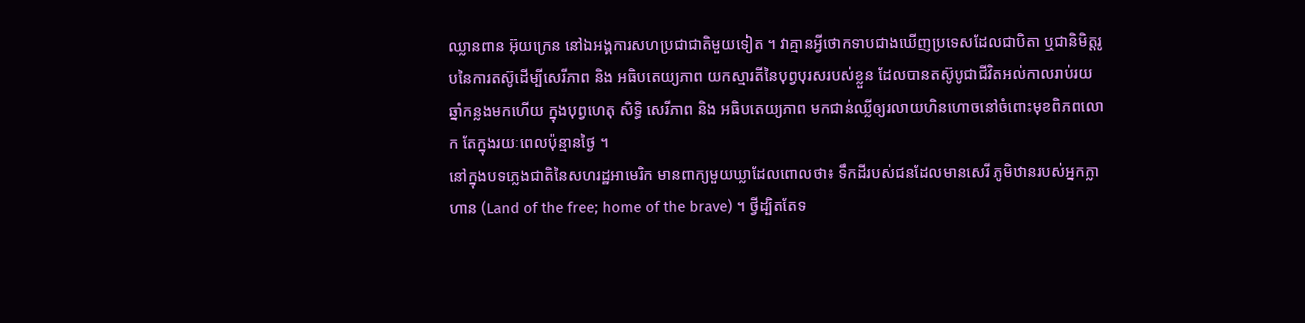ឈ្លានពាន អ៊ុយក្រេន នៅឯអង្គការសហប្រជាជាតិមួយទៀត ។ វាគ្មានអ្វីថោកទាបជាងឃើញប្រទេសដែលជាបិតា ឬជានិមិត្តរូបនៃការតស៊ូដើម្បីសេរីភាព និង អធិបតេយ្យភាព យកស្មារតីនៃបុព្វបុរសរបស់ខ្លួន ដែលបានតស៊ូបូជាជីវិតអល់កាលរាប់រយឆ្នាំកន្លងមកហើយ ក្នុងបុព្វហេតុ សិទ្ធិ សេរីភាព និង អធិបតេយ្យភាព មកជាន់ឈ្លីឲ្យរលាយហិនហោចនៅចំពោះមុខពិភពលោក តែក្នុងរយៈពេលប៉ុន្មានថ្ងៃ ។
នៅក្នុងបទភ្លេងជាតិនៃសហរដ្ឋអាមេរិក មានពាក្យមួយឃ្លាដែលពោលថា៖ ទឹកដីរបស់ជនដែលមានសេរី ភូមិឋានរបស់អ្នកក្លាហាន (Land of the free; home of the brave) ។ ថ្វីដ្បិតតែទ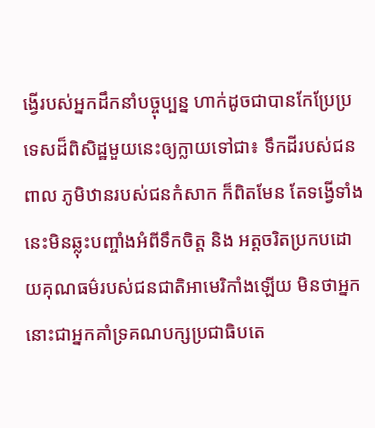ង្វើរបស់អ្នកដឹកនាំបច្ចុប្បន្ន ហាក់ដូចជាបានកែប្រែប្រទេសដ៏ពិសិដ្ឋមួយនេះឲ្យក្លាយទៅជា៖ ទឹកដីរបស់ជនពាល ភូមិឋានរបស់ជនកំសាក ក៏ពិតមែន តែទង្វើទាំងនេះមិនឆ្លុះបញ្ចាំងអំពីទឹកចិត្ត និង អត្តចរិតប្រកបដោយគុណធម៌របស់ជនជាតិអាមេរិកាំងឡើយ មិនថាអ្នកនោះជាអ្នកគាំទ្រគណបក្សប្រជាធិបតេ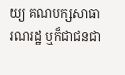យ្យ គណបក្សសាធារណរដ្ឋ ឬក៏ជាជនជា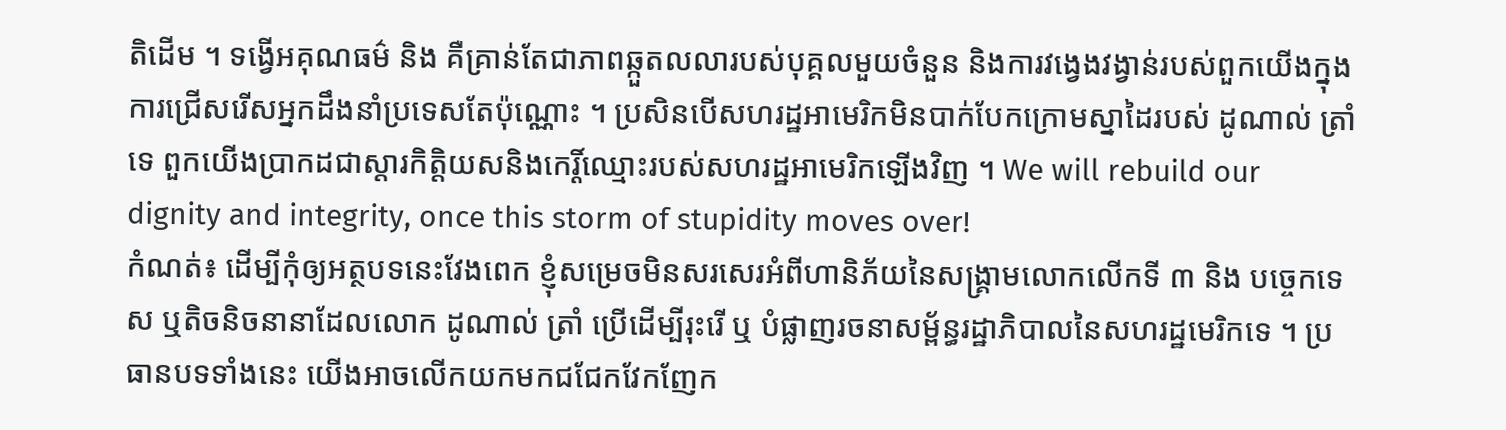តិដើម ។ ទង្វើអគុណធម៌ និង គឺគ្រាន់តែជាភាពឆ្កួតលលារបស់បុគ្គលមួយចំនួន និងការវង្វេងវង្វាន់របស់ពួកយើងក្នុងការជ្រើសរើសអ្នកដឹងនាំប្រទេសតែប៉ុណ្ណោះ ។ ប្រសិនបើសហរដ្ឋអាមេរិកមិនបាក់បែកក្រោមស្នាដៃរបស់ ដូណាល់ ត្រាំ ទេ ពួកយើងប្រាកដជាស្តារកិតិ្តយសនិងកេរ្តិ៍ឈ្មោះរបស់សហរដ្ឋអាមេរិកឡើងវិញ ។ We will rebuild our dignity and integrity, once this storm of stupidity moves over!
កំណត់៖ ដើម្បីកុំឲ្យអត្ថបទនេះវែងពេក ខ្ញុំសម្រេចមិនសរសេរអំពីហានិភ័យនៃសង្គ្រាមលោកលើកទី ៣ និង បច្ចេកទេស ឬតិចនិចនានាដែលលោក ដូណាល់ ត្រាំ ប្រើដើម្បីរុះរើ ឬ បំផ្លាញរចនាសម្ព័ន្ធរដ្ឋាភិបាលនៃសហរដ្ឋមេរិកទេ ។ ប្រធានបទទាំងនេះ យើងអាចលើកយកមកជជែកវែកញែក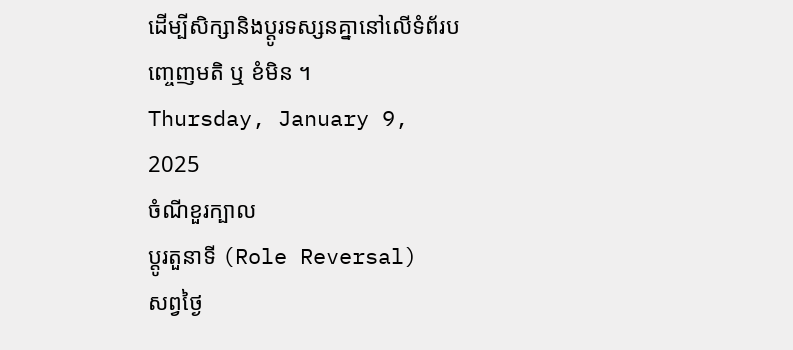ដើម្បីសិក្សានិងប្តូរទស្សនគ្នានៅលើទំព័របញ្ចេញមតិ ឬ ខំមិន ។
Thursday, January 9, 2025
ចំណីខួរក្បាល
ប្តូរតួនាទី (Role Reversal)
សព្វថ្ងៃ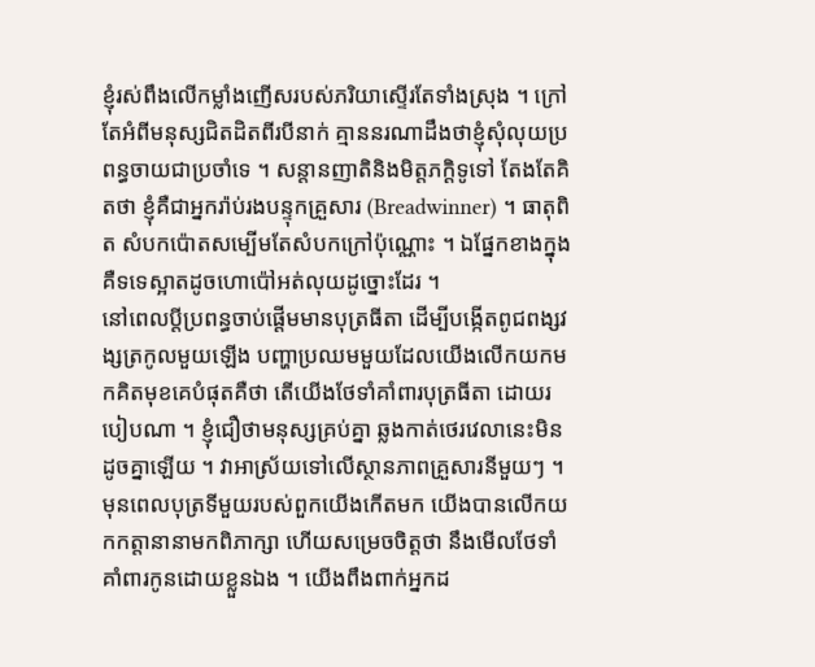ខ្ញុំរស់ពឹងលើកម្លាំងញើសរបស់ភរិយាស្ទើរតែទាំងស្រុង ។ ក្រៅតែអំពីមនុស្សជិតដិតពីរបីនាក់ គ្មាននរណាដឹងថាខ្ញុំសុំលុយប្រពន្ធចាយជាប្រចាំទេ ។ សន្តានញាតិនិងមិត្តភក្តិទូទៅ តែងតែគិតថា ខ្ញុំគឺជាអ្នករ៉ាប់រងបន្ទុកគ្រួសារ (Breadwinner) ។ ធាតុពិត សំបកប៉ោតសម្បើមតែសំបកក្រៅប៉ុណ្ណោះ ។ ឯផ្នែកខាងក្នុង គឺទទេស្អាតដូចហោប៉ៅអត់លុយដូច្នោះដែរ ។
នៅពេលប្តីប្រពន្ធចាប់ផ្តើមមានបុត្រធីតា ដើម្បីបង្កើតពូជពង្សវង្សត្រកូលមួយឡើង បញ្ហាប្រឈមមួយដែលយើងលើកយកមកគិតមុខគេបំផុតគឺថា តើយើងថែទាំគាំពារបុត្រធីតា ដោយរបៀបណា ។ ខ្ញុំជឿថាមនុស្សគ្រប់គ្នា ឆ្លងកាត់ថេរវេលានេះមិនដូចគ្នាឡើយ ។ វាអាស្រ័យទៅលើស្ថានភាពគ្រួសារនីមួយៗ ។ មុនពេលបុត្រទីមួយរបស់ពួកយើងកើតមក យើងបានលើកយកកត្តានានាមកពិភាក្សា ហើយសម្រេចចិត្តថា នឹងមើលថែទាំគាំពារកូនដោយខ្លួនឯង ។ យើងពឹងពាក់អ្នកដ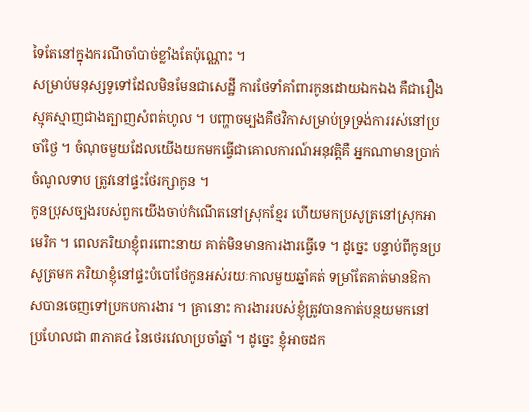ទៃតែនៅក្នុងករណីចាំបាច់ខ្លាំងតែប៉ុណ្ណោះ ។
សម្រាប់មនុស្សទូទៅដែលមិនមែនជាសេដ្ឋី ការថែទាំគាំពារកូនដោយឯកឯង គឺជារឿងស្មុគស្មាញជាងត្បាញសំពត់ហូល ។ បញ្ហាចម្បងគឺថវិកាសម្រាប់ទ្រទ្រង់ការរស់នៅប្រចាំថ្ងៃ ។ ចំណុចមួយដែលយើងយកមកធ្វើជាគោលការណ៍អនុវត្តិគឺ អ្នកណាមានប្រាក់ចំណូលទាប ត្រូវនៅផ្ទះថែរក្សាកូន ។
កូនប្រុសច្បងរបស់ពួកយើងចាប់កំណើតនៅស្រុកខ្មែរ ហើយមកប្រសូត្រនៅស្រុកអាមេរិក ។ ពេលភរិយាខ្ញុំពរពោះនាយ គាត់មិនមានការងារធ្វើទេ ។ ដូច្នេះ បន្ទាប់ពីកូនប្រសូត្រមក ភរិយាខ្ញុំនៅផ្ទះបំបៅថែកូនអស់រយៈកាលមួយឆ្នាំគត់ ទម្រាំតែគាត់មានឱកាសបានចេញទៅប្រកបការងារ ។ គ្រានោះ ការងាររបស់ខ្ញុំត្រូវបានកាត់បន្ថយមកនៅប្រហែលជា ៣ភាគ៤ នៃថេរវេលាប្រចាំឆ្នាំ ។ ដូច្នេះ ខ្ញុំអាចដក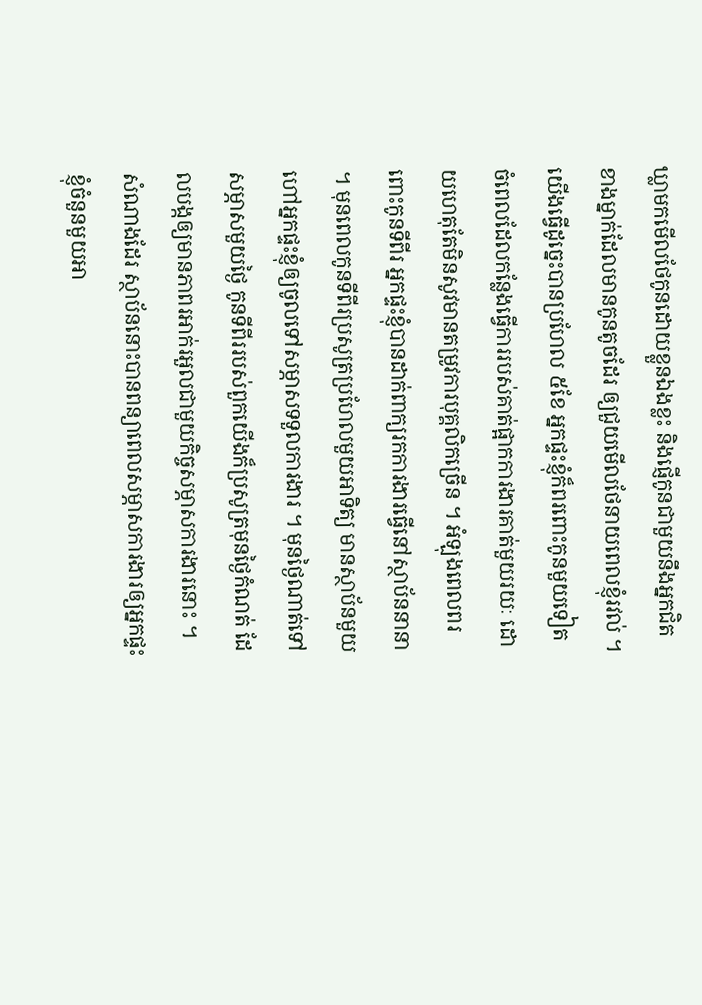ឃ្លាមកមើលថែកូនដោយខ្លួនឯងខ្លះ និងផ្ញើកូនជាមួយនឹងអ្នកជិតខាងម្នាក់ដែលមានកូនតូចដែរ ឲ្យជួយមើលថែនាយពេលខ្ញុំរវល់ ។ យើងធ្វើដូច្នេះបានប្រហែល ៥ខែ អ្នកផ្ទះខ្ញុំក៏ពរពោះកូនមួយទៀត ចំពេលដែលកន្លែងធ្វើការរបស់គាត់ផ្អាកការងារគាត់មួយរយៈ ដោយហេតុតែមិនសូវមានតម្រូវការបុគ្គលិកច្រើន ។ អំឡុងពេលពរពោះកូនទីពីរ អ្នកផ្ទះខ្ញុំបានដាក់ពាក្យរកការងារធ្វើនៅស្ថាប័ននានា ។ មុនពេលកូនទីពីរប្រសូត្រប្រហែលមួយអាទិត្យ មានស្ថាប័នមួយហៅអ្នកផ្ទះខ្ញុំឲ្យចូលទៅសម្ភាសទទួលការងារ ។ មុនថ្ងៃណាត់ទៅសម្ភាសមួយថ្ងៃ កូនទីពីររបស់ពួកយើងក៏ប្រសូត្រមុនថ្ងៃកំណត់ ដែលបង្កឲ្យមានភាពរអាក់រអួលជាមួយកិច្ចសម្ភាសការងារនោះ ។ សំណាងដែរ ស្ថាប័ននោះបានពន្យាពេលសម្ភាសការងារឲ្យអ្នកផ្ទះខ្ញុំចំនួនមួយអា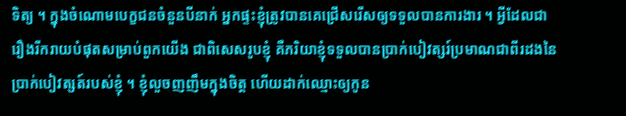ទិត្យ ។ ក្នុងចំណោមបេក្ខជនចំនួនបីនាក់ អ្នកផ្ទះខ្ញុំត្រូវបានគេជ្រើសរើសឲ្យទទួលបានការងារ ។ អ្វីដែលជារឿងរីករាយបំផុតសម្រាប់ពួកយើង ជាពិសេសរូបខ្ញុំ គឺភរិយាខ្ញុំទទួលបានប្រាក់បៀវត្សរ៍ប្រមាណជាពីរដងនៃប្រាក់បៀវត្សត៍របស់ខ្ញុំ ។ ខ្ញុំលួចញញឹមក្នុងចិត្ត ហើយដាក់ឈ្មោះឲ្យកូន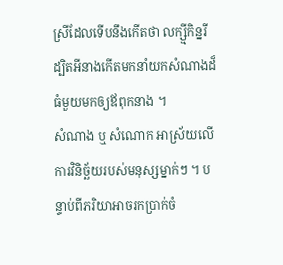ស្រីដែលទើបនឹងកើតថា លក្ស្មីកិន្នរី ដ្បិតអីនាងកើតមកនាំយកសំណាងដ៏ធំមួយមកឲ្យឪពុកនាង ។
សំណាង ឬ សំណោក អាស្រ័យលើការវិនិច្ឆ័យរបស់មនុស្សម្នាក់ៗ ។ បន្ទាប់ពីភរិយាអាចរកប្រាក់ចំ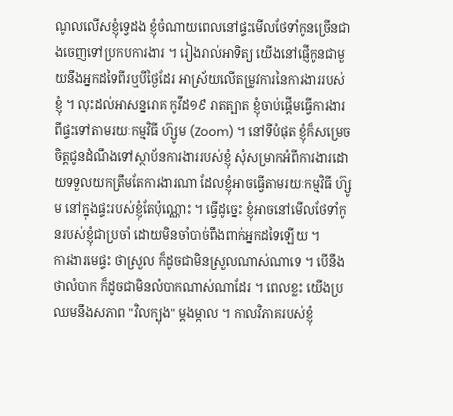ណូលលើសខ្ញុំទ្វេដង ខ្ញុំចំណាយពេលនៅផ្ទះមើលថែទាំកូនច្រើនជាងចេញទៅប្រកបការងារ ។ រៀងរាល់អាទិត្យ យើងនៅផ្ញើកូនជាមួយនឹងអ្នកដទៃពីរឬបីថ្ងៃដែរ អាស្រ័យលើតម្រូវការនៃការងាររបស់ខ្ញុំ ។ លុះដល់អាសន្នរោគ កូវីដ១៩ រាតត្បាត ខ្ញុំចាប់ផ្តើមធ្វើការងារពីផ្ទះទៅតាមរយៈកម្មវិធី ហ៊្សូម (Zoom) ។ នៅទីបំផុត ខ្ញុំក៏សម្រេចចិត្តជូនដំណឹងទៅស្ថាប័នការងាររបស់ខ្ញុំ សុំសម្រាកអំពីការងារដោយទទួលយកត្រឹមតែការងារណា ដែលខ្ញុំអាចធ្វើតាមរយៈកម្មវិធី ហ៊្សូម នៅក្នុងផ្ទះរបស់ខ្ញុំតែប៉ុណ្ណោះ ។ ធ្វើដូច្នេះ ខ្ញុំអាចនៅមើលថែទាំកូនរបស់ខ្ញុំជាប្រចាំ ដោយមិនចាំបាច់ពឹងពាក់អ្នកដទៃឡើយ ។
ការងារមេផ្ទះ ថាស្រួល ក៏ដូចជាមិនស្រួលណាស់ណាទេ ។ បើនឹងថាលំបាក ក៏ដូចជាមិនលំបាកណាស់ណាដែរ ។ ពេលខ្លះ យើងប្រឈមនឹងសភាព "វិលក្បុង" ម្តងម្កាល ។ កាលវិភាគរបស់ខ្ញុំ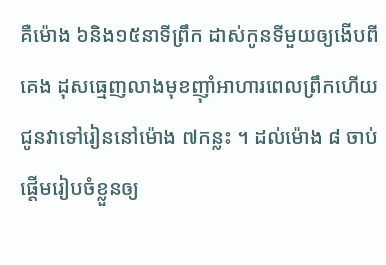គឺម៉ោង ៦និង១៥នាទីព្រឹក ដាស់កូនទីមួយឲ្យងើបពីគេង ដុសធ្មេញលាងមុខញ៉ាំអាហារពេលព្រឹកហើយ ជូនវាទៅរៀននៅម៉ោង ៧កន្លះ ។ ដល់ម៉ោង ៨ ចាប់ផ្តើមរៀបចំខ្លួនឲ្យ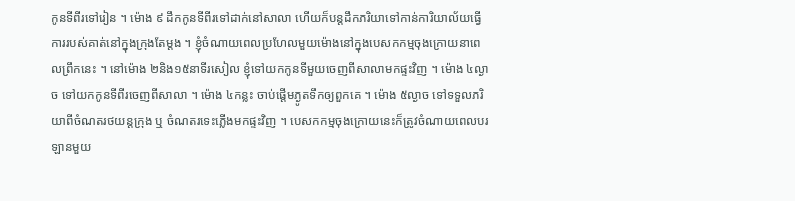កូនទីពីរទៅរៀន ។ ម៉ោង ៩ ដឹកកូនទីពីរទៅដាក់នៅសាលា ហើយក៏បន្តដឹកភរិយាទៅកាន់ការិយាល័យធ្វើការរបស់គាត់នៅក្នុងក្រុងតែម្តង ។ ខ្ញុំចំណាយពេលប្រហែលមួយម៉ោងនៅក្នុងបេសកកម្មចុងក្រោយនាពេលព្រឹកនេះ ។ នៅម៉ោង ២និង១៥នាទីរសៀល ខ្ញុំទៅយកកូនទីមួយចេញពីសាលាមកផ្ទះវិញ ។ ម៉ោង ៤ល្ងាច ទៅយកកូនទីពីរចេញពីសាលា ។ ម៉ោង ៤កន្លះ ចាប់ផ្តើមភ្ងូតទឹកឲ្យពួកគេ ។ ម៉ោង ៥ល្ងាច ទៅទទួលភរិយាពីចំណតរថយន្តក្រុង ឬ ចំណតរទេះភ្លើងមកផ្ទះវិញ ។ បេសកកម្មចុងក្រោយនេះក៏ត្រូវចំណាយពេលបរឡានមួយ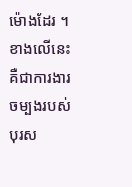ម៉ោងដែរ ។ ខាងលើនេះគឺជាការងារចម្បងរបស់បុរស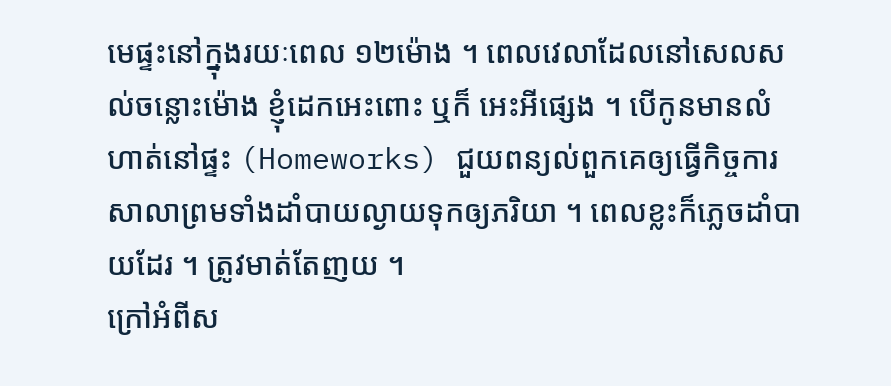មេផ្ទះនៅក្នុងរយៈពេល ១២ម៉ោង ។ ពេលវេលាដែលនៅសេលសល់ចន្លោះម៉ោង ខ្ញុំដេកអេះពោះ ឬក៏ អេះអីផ្សេង ។ បើកូនមានលំហាត់នៅផ្ទះ (Homeworks) ជួយពន្យល់ពួកគេឲ្យធ្វើកិច្ចការសាលាព្រមទាំងដាំបាយល្ងាយទុកឲ្យភរិយា ។ ពេលខ្លះក៏ភ្លេចដាំបាយដែរ ។ ត្រូវមាត់តែញយ ។
ក្រៅអំពីស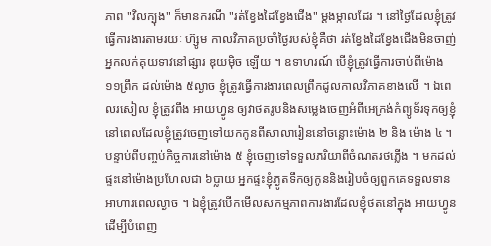ភាព "វិលក្បុង" ក៏មានករណី "រត់ខ្វែងដៃខ្វែងជើង" ម្តងម្កាលដែរ ។ នៅថ្ងៃដែលខ្ញុំត្រូវធ្វើការងារតាមរយៈ ហ៊្សូម កាលវិភាគប្រចាំថ្ងៃរបស់ខ្ញុំគឺថា រត់ខ្វែងដៃខ្វែងជើងមិនចាញ់អ្នកលក់គុយទាវនៅផ្សារ ឌុយមុិច ឡើយ ។ ឧទាហរណ៍ បើខ្ញុំត្រូវធ្វើការចាប់ពីម៉ោង ១១ព្រឹក ដល់ម៉ោង ៥ល្ងាច ខ្ញុំត្រូវធ្វើការងារពេលព្រឹកដូលកាលវិភាគខាងលើ ។ ឯពេលរសៀល ខ្ញុំត្រូវពឹង អាយហ្វូន ឲ្យវាថតរូបនិងសម្លេងចេញអំពីអេក្រង់កំព្យូទ័រទុកឲ្យខ្ញុំ នៅពេលដែលខ្ញុំត្រូវចេញទៅយកកូនពីសាលារៀននៅចន្លោះម៉ោង ២ និង ម៉ោង ៤ ។ បន្ទាប់ពីបញ្ចប់កិច្ចការនៅម៉ោង ៥ ខ្ញុំចេញទៅទទួលភរិយាពីចំណតរថភ្លើង ។ មកដល់ផ្ទះនៅម៉ោងប្រហែលជា ៦ប្លាយ អ្នកផ្ទះខ្ញុំភ្ងូតទឹកឲ្យកូននិងរៀបចំឲ្យពួកគេទទួលទានអាហារពេលល្ងាច ។ ឯខ្ញុំត្រូវបើកមើលសកម្មភាពការងារដែលខ្ញុំថតនៅក្នុង អាយហ្វូន ដើម្បីបំពេញ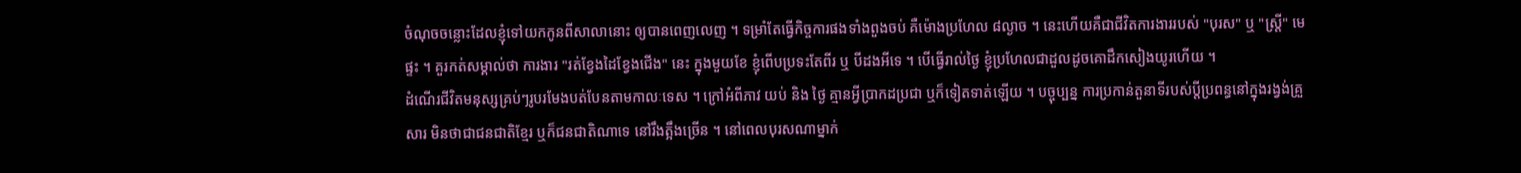ចំណុចចន្លោះដែលខ្ញុំទៅយកកូនពីសាលានោះ ឲ្យបានពេញលេញ ។ ទម្រាំតែធ្វើកិច្ចការផងទាំងពួងចប់ គឺម៉ោងប្រហែល ៨ល្ងាច ។ នេះហើយគឺជាជីវិតការងាររបស់ "បុរស" ឬ "ស្ត្រី" មេផ្ទះ ។ គួរកត់សម្គាល់ថា ការងារ "រត់ខ្វែងដៃខ្វែងជើង" នេះ ក្នុងមួយខែ ខ្ញុំពើបប្រទះតែពីរ ឬ បីដងអីទេ ។ បើធ្វើរាល់ថ្ងៃ ខ្ញុំប្រហែលជាដួលដូចគោដឹកសៀងយូរហើយ ។
ដំណើរជីវិតមនុស្សគ្រប់ៗរូបរមែងបត់បែនតាមកាលៈទេស ។ ក្រៅអំពីភាវ យប់ និង ថ្ងៃ គ្មានអ្វីប្រាកដប្រជា ឬក៏ទៀតទាត់ឡើយ ។ បច្ចុប្បន្ន ការប្រកាន់តួនាទីរបស់ប្តីប្រពន្ធនៅក្នុងរង្វង់គ្រួសារ មិនថាជាជនជាតិខ្មែរ ឬក៏ជនជាតិណាទេ នៅរឹងត្អឹងច្រើន ។ នៅពេលបុរសណាម្នាក់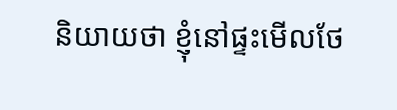និយាយថា ខ្ញុំនៅផ្ទះមើលថែ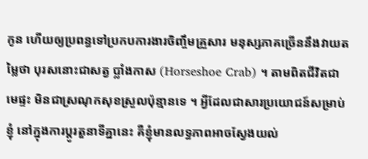កូន ហើយឲ្យប្រពន្ធទៅប្រកបការងារចិញ្ចឹមគ្រួសារ មនុស្សភាគច្រើននឹងវាយតម្លៃថា បុរសនោះជាសត្វ ប្លាំងកាស (Horseshoe Crab) ។ តាមពិតជីវិតជាមេផ្ទះ មិនជាស្រណុកសុខស្រួលប៉ុន្មានទេ ។ អ្វីដែលជាសារប្រយោជន៍សម្រាប់ខ្ញុំ នៅក្នុងការប្តូរតួនាទីគ្នានេះ គឺខ្ញុំមានលទ្ធភាពអាចស្វែងយល់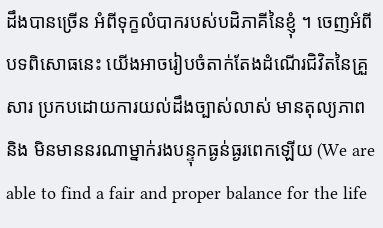ដឹងបានច្រើន អំពីទុក្ខលំបាករបស់បដិភាគីនៃខ្ញុំ ។ ចេញអំពីបទពិសោធនេះ យើងអាចរៀបចំតាក់តែងដំណើរជិវិតនៃគ្រួសារ ប្រកបដោយការយល់ដឹងច្បាស់លាស់ មានតុល្យភាព និង មិនមាននរណាម្នាក់រងបន្ទុកធ្ងន់ធ្ងរពេកឡើយ (We are able to find a fair and proper balance for the life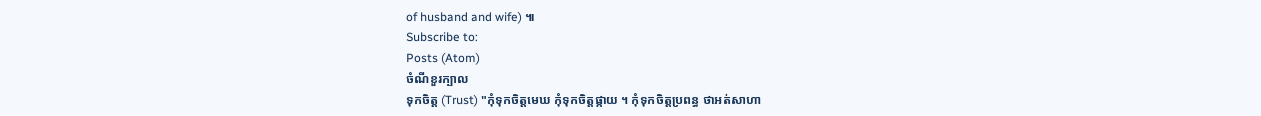of husband and wife) ៕
Subscribe to:
Posts (Atom)
ចំណីខួរក្បាល
ទុកចិត្ត (Trust) "កុំទុកចិត្តមេឃ កុំទុកចិត្តផ្កាយ ។ កុំទុកចិត្តប្រពន្ធ ថាអត់សាហា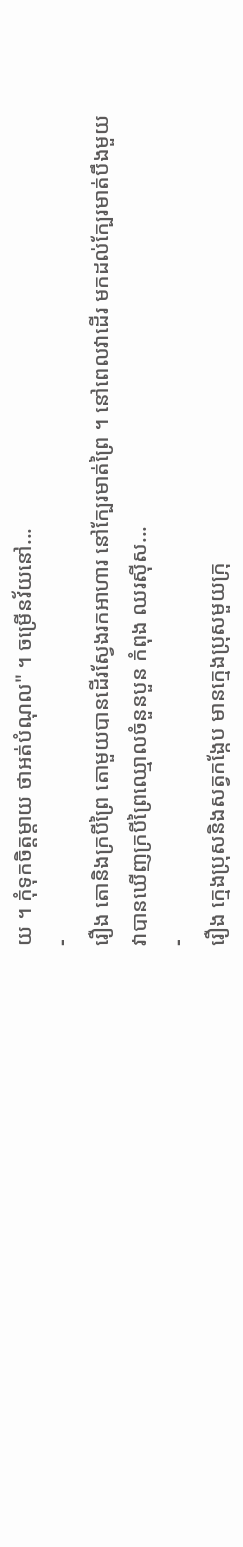យ ។ កុំទុកចិត្តម្តាយ ថាអត់បំណុល" ។ ចម្រើនវ័យនៅ...
-
រឿង តោនិងក្របីព្រៃ តោមួយបានដើរស្វែងរកអាហារ នៅក្បែរមាត់ព្រៃ ។ នៅពេលវាដើរ មកដល់ក្បែរមាត់បឹងមួយ វាបានឃើញក្របីព្រៃឈ្មោលចំនួនបួន កំពុង ឈរស៊ីស...
-
រឿង ក្មេងប្រុសនិងសត្វកង្កែប មានក្មេងប្រុសមួយក្រុ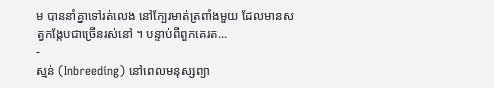ម បាននាំគ្នាទៅរត់លេង នៅក្បែរមាត់ត្រពាំងមួយ ដែលមានសត្វកង្កែបជាច្រើនរស់នៅ ។ បន្ទាប់ពីពួកគេរត...
-
ស្មន់ (Inbreeding) នៅពេលមនុស្សព្យា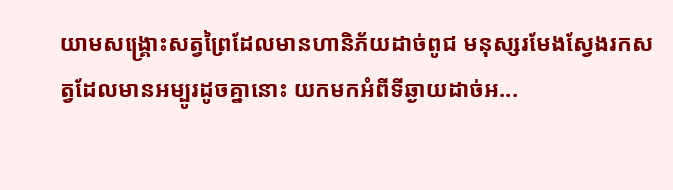យាមសង្គ្រោះសត្វព្រៃដែលមានហានិភ័យដាច់ពូជ មនុស្សរមែងស្វែងរកសត្វដែលមានអម្បូរដូចគ្នានោះ យកមកអំពីទីឆ្ងាយដាច់អ...